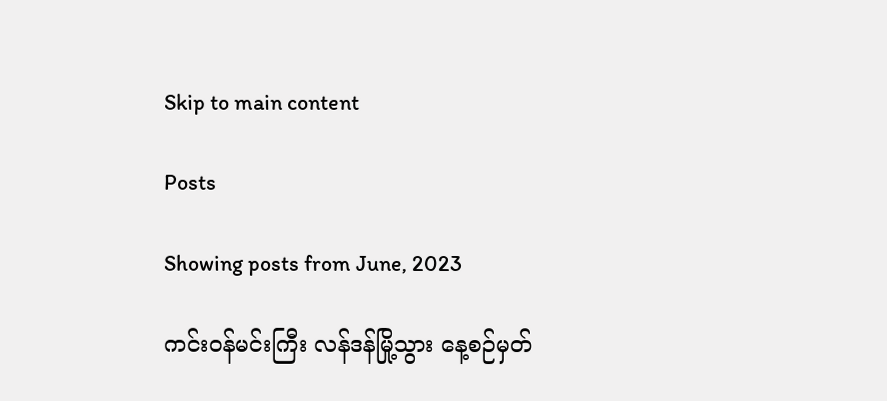Skip to main content

Posts

Showing posts from June, 2023

ကင်းဝန်မင်းကြီး လန်ဒန်မြို့သွား နေ့စဉ်မှတ်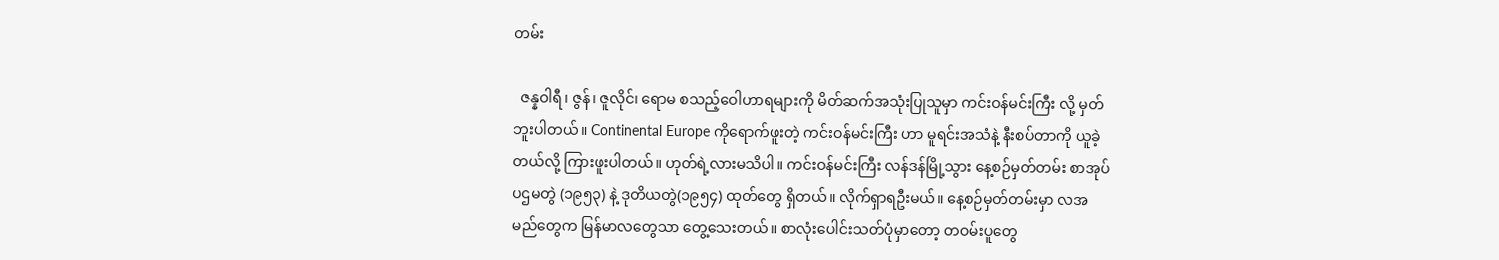တမ်း

  ဇန္နဝါရီ၊ ဇွန်၊ ဇူလိုင်၊ ရောမ စသည့်ဝေါဟာရများကို မိတ်ဆက်အသုံးပြုသူမှာ ကင်းဝန်မင်းကြီး လို့ မှတ်ဘူးပါတယ်။ Continental Europe ကိုရောက်ဖူးတဲ့ ကင်းဝန်မင်းကြီး ဟာ မူရင်းအသံနဲ့ နီးစပ်တာကို ယူခဲ့တယ်လို့ ကြားဖူးပါတယ်။ ဟုတ်ရဲ့လားမသိပါ။ ကင်းဝန်မင်းကြီး လန်ဒန်မြို့သွား နေ့စဉ်မှတ်တမ်း စာအုပ် ပဌမတွဲ (၁၉၅၃) နဲ့ ဒုတိယတွဲ(၁၉၅၄) ထုတ်တွေ ရှိတယ်။ လိုက်ရှာရဦးမယ်။ နေ့စဉ်မှတ်တမ်းမှာ လအမည်တွေက မြန်မာလတွေသာ တွေ့သေးတယ်။ စာလုံးပေါင်းသတ်ပုံမှာတော့ တဝမ်းပူတွေ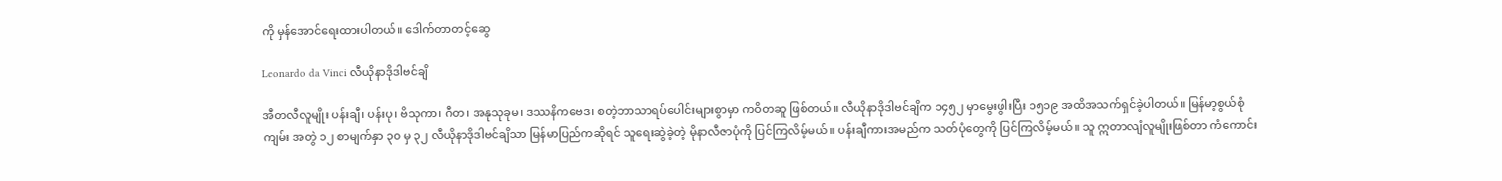ကို မှန်အောင်ရေးထားပါတယ်။ ဒေါက်တာတင့်ဆွေ

Leonardo da Vinci လီယိုနာဒိုဒါဗင်ချိ

အီတလီလူမျိုး ပန်းချီ၊ ပန်းပု၊ ဗိသုကာ၊ ဂီတ၊ အနုသုခုမ၊ ဒဿနိကဗေဒ၊ စတဲ့ဘာသာရပ်ပေါင်းများစွာမှာ ကဝိတဆူ ဖြစ်တယ်။ လီယိုနာဒိုဒါဗင်ချိက ၁၄၅၂ မှာမွေးဖွါးပြီး ၁၅၁၉ အထိအသက်ရှင်ခဲ့ပါတယ်။ မြန်မာ့စွယ်စုံကျမ်း အတွဲ ၁၂ စာမျက်နှာ ၃၀ မှ ၃၂ လီယိုနာဒိုဒါဗင်ချိသာ မြန်မာပြည်ကဆိုရင် သူရေးဆွဲခဲ့တဲ့ မိုနာလီဇာပုံကို ပြင်ကြလိမ့်မယ်။ ပန်းချီကားအမည်က သတ်ပုံတွေကို ပြင်ကြလိမ့်မယ်။ သူ ဣတာလျံလူမျိုးဖြစ်တာ ကံကောင်း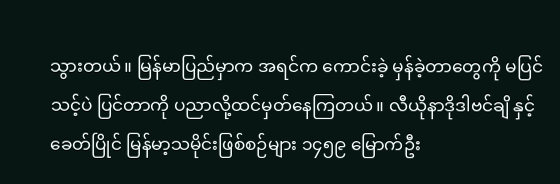သွားတယ်။ မြန်မာပြည်မှာက အရင်က ကောင်းခဲ့ မှန်ခဲ့တာတွေကို မပြင်သင့်ပဲ ပြင်တာကို ပညာလို့ထင်မှတ်နေကြတယ်။ လီယိုနာဒိုဒါဗင်ချိ နှင့် ခေတ်ပြိုင် မြန်မာ့သမိုင်းဖြစ်စဉ်များ ၁၄၅၉ မြောက်ဦး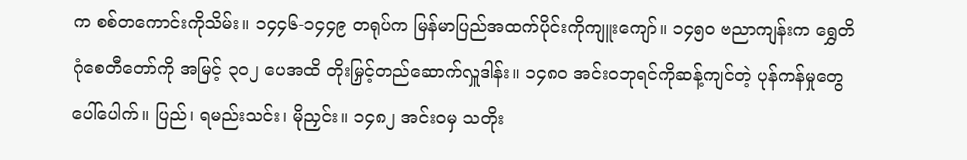က စစ်တကောင်းကိုသိမ်း။ ၁၄၄၆-၁၄၄၉ တရုပ်က မြန်မာပြည်အထက်ပိုင်းကိုကျူးကျော်။ ၁၄၅၀ ဗညာကျန်းက ရွှေတိဂုံစေတီတော်ကို အမြင့် ၃၀၂ ပေအထိ တိုးမြှင့်တည်ဆောက်လှူဒါန်း။ ၁၄၈၀ အင်းဝဘုရင်ကိုဆန့်ကျင်တဲ့ ပုန်ကန်မှုတွေ ပေါ်ပေါက်။ ပြည်၊ ရမည်းသင်း၊ မိုညှင်း။ ၁၄၈၂ အင်းဝမှ သတိုး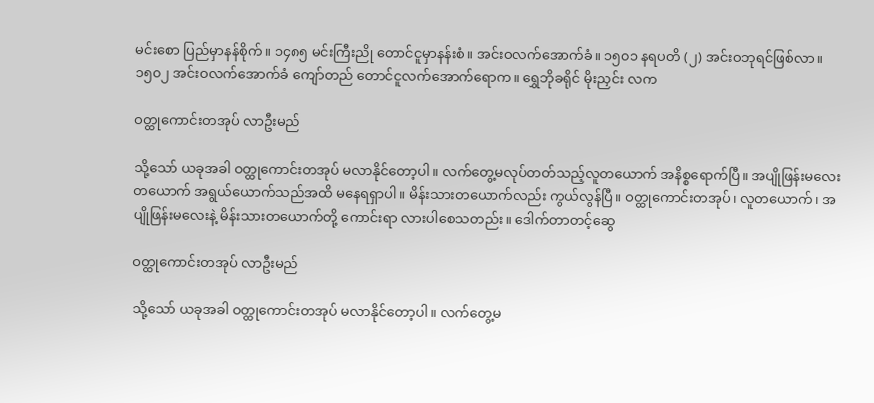မင်းစော ပြည်မှာနန်စိုက်။ ၁၄၈၅ မင်းကြီးညို တောင်ငူမှာနန်းစံ။ အင်းဝလက်အောက်ခံ။ ၁၅၀၁ နရပတိ (၂) အင်းဝဘုရင်ဖြစ်လာ။ ၁၅၀၂ အင်းဝလက်အောက်ခံ ကျော်တည် တောင်ငူလက်အောက်ရောက။ ရွှေဘိုခရိုင် မိုးညှင်း လက

ဝတ္ထုကောင်းတအုပ် လာဦးမည်

သို့သော် ယခုအခါ ဝတ္ထုကောင်းတအုပ် မလာနိုင်တော့ပါ။ လက်တွေ့မလုပ်တတ်သည့်လူတယောက် အနိစ္စရောက်ပြီ။ အပျိုဖြန်းမလေးတယောက် အရွယ်ယောက်သည်အထိ မနေရရှာပါ။ မိန်းသားတယောက်လည်း ကွယ်လွန်ပြီ။ ဝတ္ထုကောင်းတအုပ်၊ လူတယောက်၊ အပျိုဖြန်းမလေးနဲ့ မိန်းသားတယောက်တို့ ကောင်းရာ လားပါစေသတည်း။ ဒေါက်တာတင့်ဆွေ

ဝတ္ထုကောင်းတအုပ် လာဦးမည်

သို့သော် ယခုအခါ ဝတ္ထုကောင်းတအုပ် မလာနိုင်တော့ပါ။ လက်တွေ့မ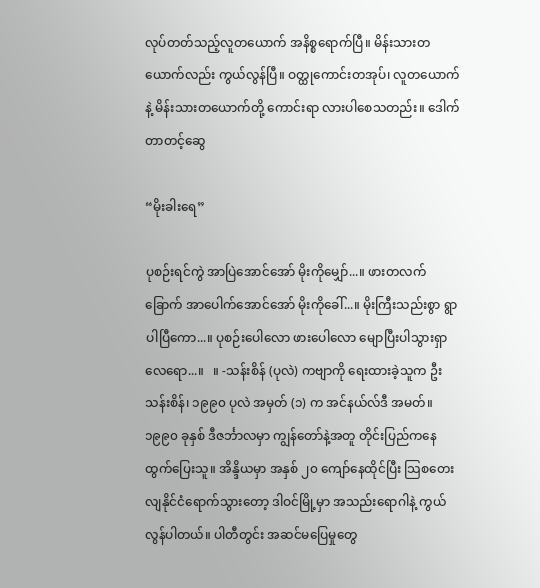လုပ်တတ်သည့်လူတယောက် အနိစ္စရောက်ပြီ။ မိန်းသားတယောက်လည်း ကွယ်လွန်ပြီ။ ဝတ္ထုကောင်းတအုပ်၊ လူတယောက်နဲ့ မိန်းသားတယောက်တို့ ကောင်းရာ လားပါစေသတည်း။ ဒေါက်တာတင့်ဆွေ

“မိုးခါးရေ”

ပုစဉ်းရင်ကွဲ အာပြဲအောင်အော် မိုးကိုမျှော်...။ ဖားတလက်ခြောက် အာပေါက်အောင်အော် မိုးကိုခေါ်...။ မိုးကြီးသည်းစွာ ရွာပါပြီကော...။ ပုစဉ်းပေါလော ဖားပေါလော မျောပြီးပါသွားရှာလေရော...။   ။ -သန်းစိန် (ပုလဲ) ကဗျာကို ရေးထားခဲ့သူက ဦးသန်းစိန်၊ ၁၉၉၀ ပုလဲ အမှတ် (၁) က အင်နယ်လ်ဒီ အမတ်။ ၁၉၉၀ ခုနှစ် ဒီဇင်္ဘာလမှာ ကျွန်တော်နဲ့အတူ တိုင်းပြည်ကနေ ထွက်ပြေးသူ။ အိန္ဒိယမှာ အနှစ် ၂၀ ကျော်နေထိုင်ပြီး သြစတေးလျနိုင်ငံရောက်သွားတော့ ဒါဝင်မြို့မှာ အသည်းရောဂါနဲ့ ကွယ်လွန်ပါတယ်။ ပါတီတွင်း အဆင်မပြေမှုတွေ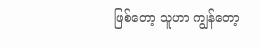ဖြစ်တော့ သူဟာ ကျွန်တော့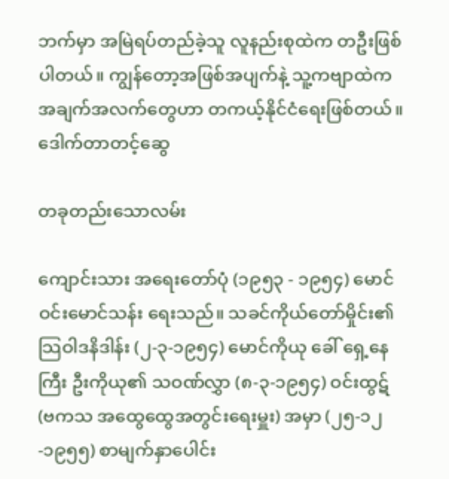ဘက်မှာ အမြဲရပ်တည်ခဲ့သူ လူနည်းစုထဲက တဦးဖြစ်ပါတယ်။ ကျွန်တော့အဖြစ်အပျက်နဲ့ သူ့ကဗျာထဲက အချက်အလက်တွေဟာ တကယ့်နိုင်ငံရေးဖြစ်တယ်။ ဒေါက်တာတင့်ဆွေ

တခုတည်းသောလမ်း

ကျောင်းသား အရေးတော်ပုံ (၁၉၅၃ - ၁၉၅၄) မောင်ဝင်းမောင်သန်း ရေးသည်။ သခင်ကိုယ်တော်မှိုင်း၏ သြဝါဒနိဒါန်း (၂-၃-၁၉၅၄) မောင်ကိုယု ခေါ် ရှေ့နေကြီး ဦးကိုယု၏ သဝဏ်လွှာ (၈-၃-၁၉၅၄) ဝင်းထွဋ် (ဗကသ အထွေထွေအတွင်းရေးမှူး) အမှာ (၂၅-၁၂-၁၉၅၅) စာမျက်နှာပေါင်း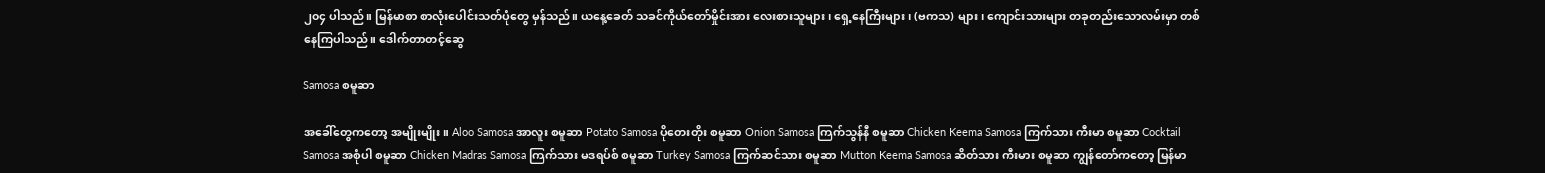၂၀၄ ပါသည်။ မြန်မာစာ စာလုံးပေါင်းသတ်ပုံတွေ မှန်သည်။ ယနေ့ခေတ် သခင်ကိုယ်တော်မှိုင်းအား လေးစားသူများ၊ ရှေ့နေကြီးများ၊ (ဗကသ) များ၊ ကျောင်းသားများ တခုတည်းသောလမ်းမှာ တစ်နေကြပါသည်။ ဒေါက်တာတင့်ဆွေ

Samosa စမူဆာ

အခေါ်တွေကတော့ အမျိုးမျိုး။ Aloo Samosa အာလူး စမူဆာ Potato Samosa ပိုတေးတိုး စမူဆာ Onion Samosa ကြက်သွန်နီ စမူဆာ Chicken Keema Samosa ကြက်သား ကီးမာ စမူဆာ Cocktail Samosa အစုံပါ စမူဆာ Chicken Madras Samosa ကြက်သား မဒရပ်စ် စမူဆာ Turkey Samosa ကြက်ဆင်သား စမူဆာ Mutton Keema Samosa ဆိတ်သား ကီးမား စမူဆာ ကျွန်တော်ကတော့ မြန်မာ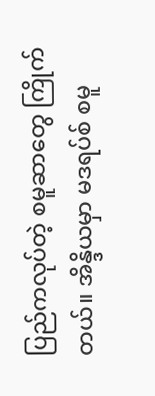ပြည်ကလုပ်တဲ့ စမူဆာတွေ ကြိုက်တယ်။ အိန္ဒိယမှာ မဒရပ်စ် စမူ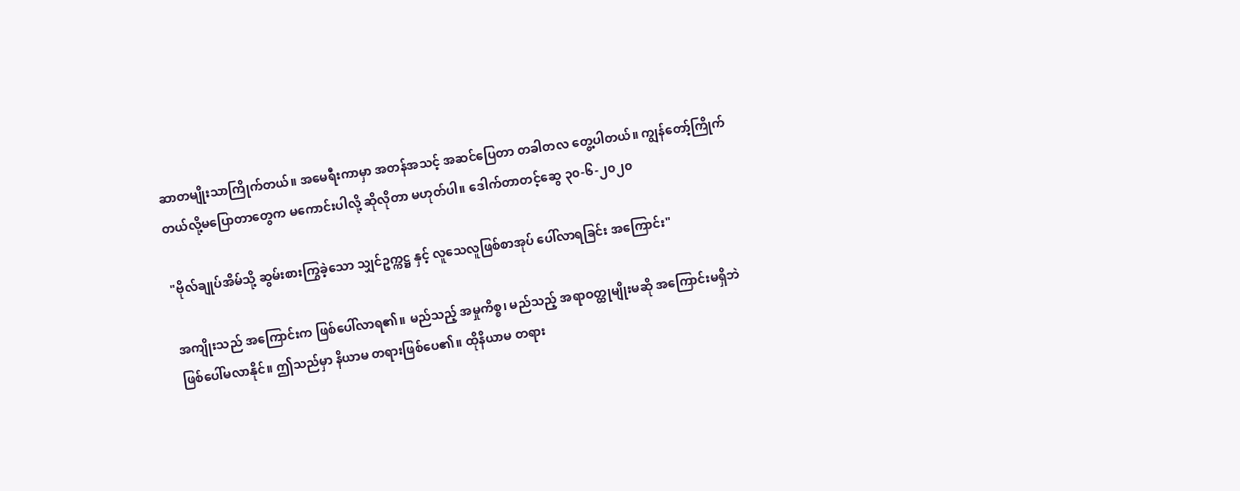ဆာတမျိုးသာကြိုက်တယ်။ အမေရီးကာမှာ အတန်အသင့် အဆင်ပြေတာ တခါတလ တွေ့ပါတယ်။ ကျွန်တော့်ကြိုက်တယ်လို့မပြောတာတွေက မကောင်းပါလို့ ဆိုလိုတာ မဟုတ်ပါ။ ဒေါက်တာတင့်ဆွေ ၃၀-၆-၂၀၂၀

"ဗိုလ်ချုပ်အိမ်သို့ ဆွမ်းစားကြွခဲ့သော သျှင်ဥက္ကဋ္ဌ နှင့် လူသေလူဖြစ်စာအုပ် ပေါ်လာရခြင်း အကြောင်း"

အကျိုးသည် အကြောင်းက ဖြစ်ပေါ်လာရ၏။ မည်သည့် အမှုကိစ္စ၊ မည်သည့် အရာဝတ္ထုမျိုးမဆို အကြောင်းမရှိဘဲ ဖြစ်ပေါ်မလာနိုင်။ ဤသည်မှာ နိယာမ တရားဖြစ်ပေ၏။ ထိုနိယာမ တရား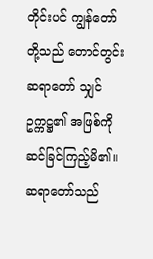တိုင်းပင် ကျွန်တော်တို့သည် တောင်တွင်းဆရာတော် သျှင်ဥက္ကဋ္ဌ၏ အဖြစ်ကို ဆင်ခြင်ကြည့်မိ၏။ ဆရာတော်သည်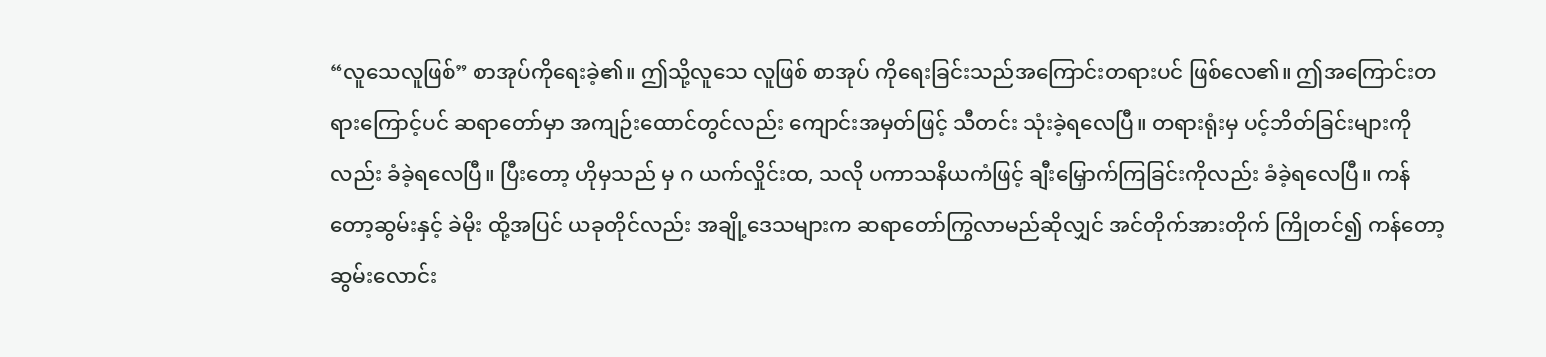“လူသေလူဖြစ်” စာအုပ်ကိုရေးခဲ့၏။ ဤသို့လူသေ လူဖြစ် စာအုပ် ကိုရေးခြင်းသည်အကြောင်းတရားပင် ဖြစ်လေ၏။ ဤအကြောင်းတရားကြောင့်ပင် ဆရာတော်မှာ အကျဉ်းထောင်တွင်လည်း ကျောင်းအမှတ်ဖြင့် သီတင်း သုံးခဲ့ရလေပြီ။ တရားရုံးမှ ပင့်ဘိတ်ခြင်းများကိုလည်း ခံခဲ့ရလေပြီ။ ပြီးတော့ ဟိုမှသည် မှ ဂ ယက်လှိုင်းထ, သလို ပကာသနိယကံဖြင့် ချီးမြှောက်ကြခြင်းကိုလည်း ခံခဲ့ရလေပြီ။ ကန်တော့ဆွမ်းနှင့် ခဲမိုး ထို့အပြင် ယခုတိုင်လည်း အချို့ဒေသများက ဆရာတော်ကြွလာမည်ဆိုလျှင် အင်တိုက်အားတိုက် ကြိုတင်၍ ကန်တော့ ဆွမ်းလောင်း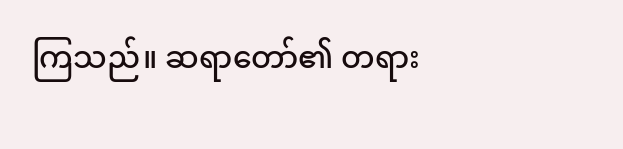ကြသည်။ ဆရာတော်၏ တရား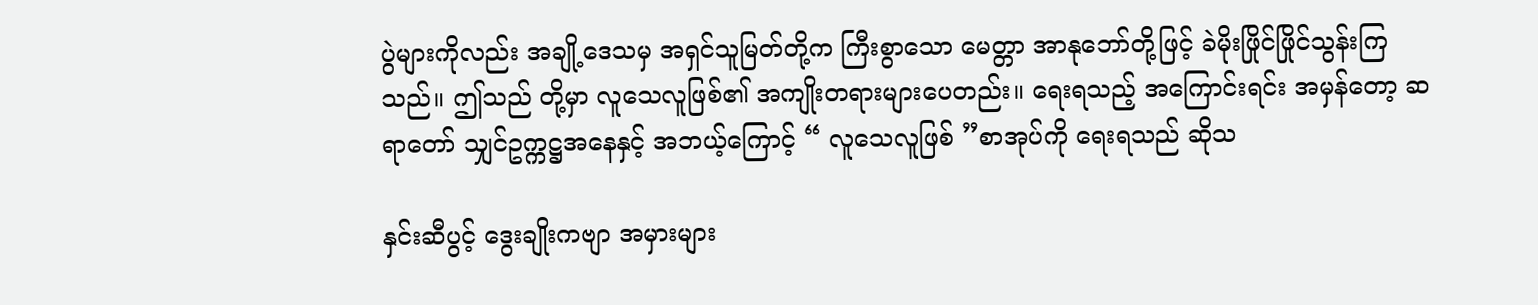ပွဲများကိုလည်း အချို့ဒေသမှ အရှင်သူမြတ်တို့က ကြီးစွာသော မေတ္တာ အာနုဘော်တို့ဖြင့် ခဲမိုးဖြိုင်ဖြိုင်သွန်းကြသည်။ ဤသည် တို့မှာ လူသေလူဖြစ်၏ အကျိုးတရားများပေတည်း။ ရေးရသည့် အကြောင်းရင်း အမှန်တော့ ဆရာတော် သျှင်ဥက္ကဋ္ဌအနေနှင့် အဘယ့်ကြောင့် “ လူသေလူဖြစ် ”စာအုပ်ကို ရေးရသည် ဆိုသ

နှင်းဆီပွင့် ဒွေးချိုးကဗျာ အမှားများ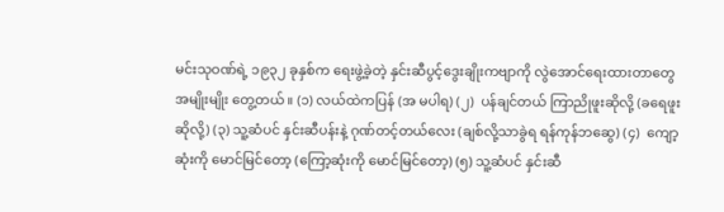မင်းသုဝဏ်ရဲ့ ၁၉၃၂ ခုနှစ်က ရေးဖွဲ့ခဲ့တဲ့ နှင်းဆီပွင့်ဒွေးချိုးကဗျာကို လွဲအောင်ရေးထားတာတွေ အမျိုးမျိုး တွေ့တယ်။ (၁) လယ်ထဲကပြန် (အ မပါရ) (၂)  ပန်ချင်တယ် ကြာညိုဖူးဆိုလို့ (ခရေဖူးဆိုလို့) (၃) သူ့ဆံပင် နှင်းဆီပန်းနဲ့ ဂုဏ်တင့်တယ်လေး (ချစ်လို့သာခွဲရ ရန်ကုန်ဘဆွေ) (၄)  ကျော့ဆုံးကို မောင်မြင်တော့ (ကြော့ဆုံးကို မောင်မြင်တော့) (၅) သူ့ဆံပင် နှင်းဆီ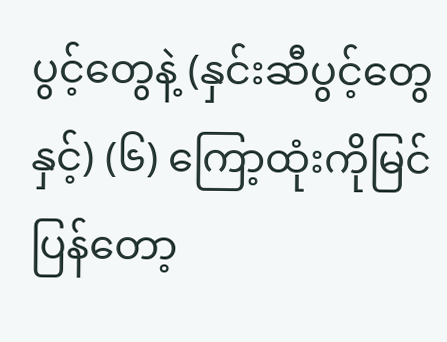ပွင့်တွေနဲ့ (နှင်းဆီပွင့်တွေနှင့်) (၆) ကြော့ထုံးကိုမြင်ပြန်တော့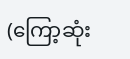(ကြော့ဆုံး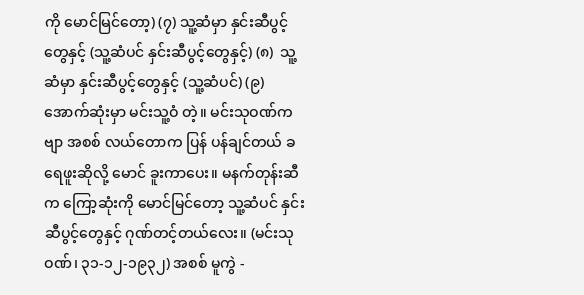ကို မောင်မြင်တော့) (၇) သူ့ဆံမှာ နှင်းဆီပွင့်တွေနှင့် (သူ့ဆံပင် နှင်းဆီပွင့်တွေနှင့်) (၈)  သူ့ဆံမှာ နှင်းဆီပွင့်တွေနှင့် (သူ့ဆံပင်) (၉)  အောက်ဆုံးမှာ မင်းသူ့ဝံ တဲ့။ မင်းသုဝဏ်ကဗျာ အစစ် လယ်တောက ပြန် ပန်ချင်တယ် ခရေဖူးဆိုလို့ မောင် ခူးကာပေး။ မနက်တုန်းဆီက ကြော့ဆုံးကို မောင်မြင်တော့ သူ့ဆံပင် နှင်းဆီပွင့်တွေနှင့် ဂုဏ်တင့်တယ်လေး။ (မင်းသုဝဏ်၊ ၃၁-၁၂-၁၉၃၂) အစစ် မူကွဲ -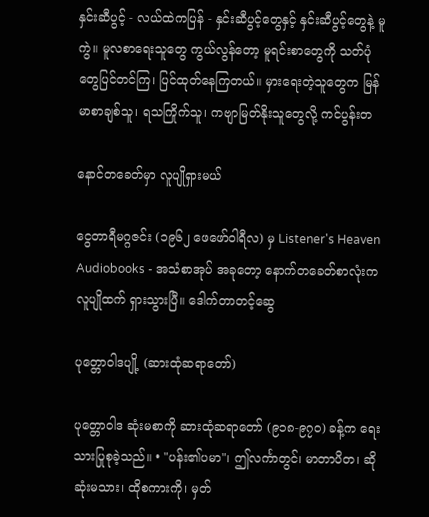နှင်းဆီပွင့် - လယ်ထဲကပြန် - နှင်းဆီပွင့်တွေနှင့် နှင်းဆီပွင့်တွေနဲ့ မူကွဲ။ မူလစာရေးသူတွေ ကွယ်လွန်တော့ မူရင်းစာတွေကို သတ်ပုံတွေပြင်တင်ကြ၊ ပြင်ထုတ်နေကြတယ်။ မှားရေးတဲ့သူတွေက မြန်မာစာချစ်သူ၊ ရသကြိုက်သူ၊ ကဗျာမြတ်နိုးသူတွေလို့ ကင်ပွန်းတ

နောင်တခေတ်မှာ လူပျိုရှားမယ်

ငွေတာရီမဂ္ဂဇင်း (၁၉၆၂ ဖေဖော်ဝါရီလ) မှ Listener's Heaven Audiobooks - အသံစာအုပ် အခုတော့ နောက်တခေတ်စာလုံးက လူပျိုထက် ရှားသွားပြီ။ ဒေါက်တာတင့်ဆွေ

ပုတ္တောဝါဒပျို့ (ဆားထုံဆရာတော်)

ပုတ္တောဝါဒ ဆုံးမစာကို ဆားထုံဆရာတော် (၉၁၈-၉၇ဝ) ခန့်က ရေးသားပြုစုခဲ့သည်။ • "ပန်း၏ပမာ"၊ ဤလင်္ကာတွင်၊ မာတာပိတ၊ ဆိုဆုံးမသား၊ ထိုစကားကို၊ မှတ်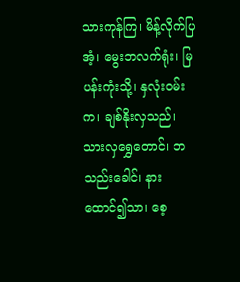သားကုန်ကြ၊ မိန့်လိုက်ပြအံ့၊ မွေးဘလက်ရုံး၊ မြပန်းကုံးသို့၊ နှလုံးဝမ်းက၊ ချစ်နိုးလှသည်၊ သားလှရွှေတောင်၊ ဘသည်းခေါင်၊ နားထောင်၍သာ၊ စေ့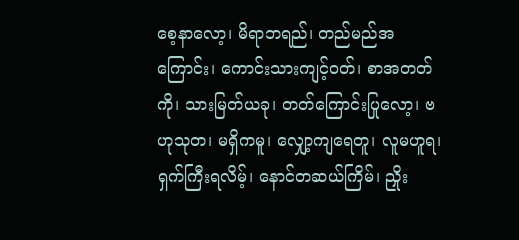စေ့နာလော့၊ မိရာဘရည်၊ တည်မည်အကြောင်း၊ ကောင်းသားကျင့်ဝတ်၊ စာအတတ်ကို၊ သားမြတ်ယခု၊ တတ်ကြောင်းပြုလော့၊ ဗဟုသုတ၊ မရှိကမူ၊ လျှော့ကျရေတူ၊ လူမဟူရ၊ ရှက်ကြီးရလိမ့်၊ နောင်တဆယ်ကြိမ်၊ ညှိုး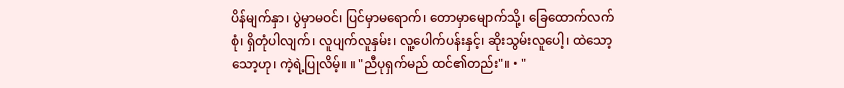ပိန်မျက်နှာ၊ ပွဲမှာမဝင်၊ ပြင်မှာမရောက်၊ တောမှာမျောက်သို့၊ ခြေထောက်လက်စုံ၊ ရှိတုံပါလျက်၊ လူပျက်လူနှမ်း၊ လူ့ပေါက်ပန်းနှင့်၊ ဆိုးသွမ်းလူပေါ့၊ ထဲသော့သော့ဟု၊ ကဲ့ရဲ့ပြုလိမ့်။ ။ "ညီပုရှက်မည် ထင်၏တည်း"။ • "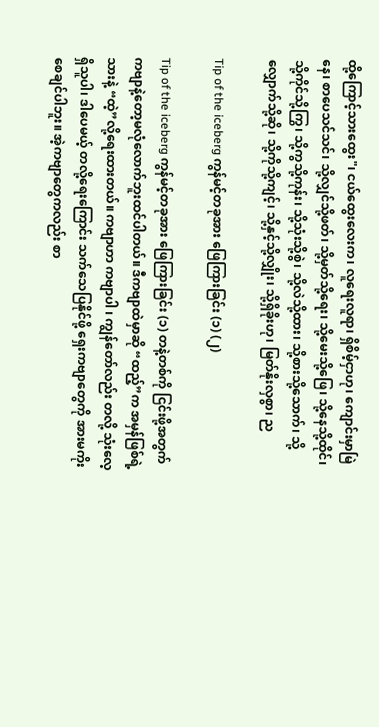ထို့ကြောင့်သားထွေး"၊ ငယ်ထွေးလေးက၊ လူရေးလူရာ၊ ရှိစိမ့်ငှာဟု၊ ကျောင်းမှာမြဲနေ၊ စာပေသင်သင်၊ သို့လျှင်သို့ဖတ်၊ သို့မှတ်သို့ရေး၊ သို့မေးသို့ဖြေ၊ သို့နေသို့ထိုင်၊ သို့ကိုင်သို့ကြွ၊ သို့ကွသို့ကုန်း၊ သို့သုံးသို့စွဲ၊ သို့လဲသို့ထား၊ သို့စားသို့သောက်၊ သို့လျှောက်သို့ဆို၊ သို့ကိုသို့ကျင့်၊ သို့နှင့်သို့လျှိုး၊ သို့ရှိခိုးဟု၊ မြတ်နိုးလှစွာ၊ ည

Tip of the iceberg ကွန်မင့်တခုအား ဖြေကြားခြင်း (၁) (၂)

Tip of the iceberg ကွန်မင့်တခုအား ဖြေကြားခြင်း (၁) တနဲ့တစ်ကို ငြင်းဖို့အတွက် ကဗျာနဲ့တော့မလုံလောက်ဘူးထင်ပါတယ်။ ဒီကဗျာထဲမှာဆို “ထည့်”က အမှန်ဖြစ်ရဲ့သားနဲ့ “ထဲ့”လို့ရေးထားတယ်။ ကဗျာဟာ ကဗျာပါ ၊ ကျွန်တော်လည်း တလို့ သုံးလေ့ရှိသူပါ၊ ဒါပေမယ့် တလို့ရေးကြောင်း သက်သေပြနိုင်ဖို့ ရှေးကဗျာတွေကို အားမကိုးစေချင်ပါဘူး။ အဲ့ကဗျာတွေကလည်း စာ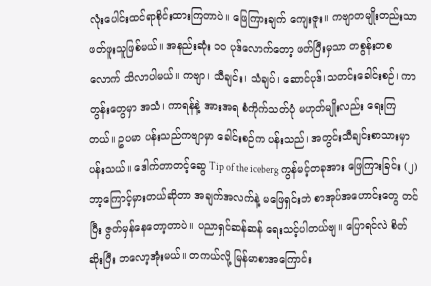လုံးပေါင်းထင်ရာစိုင်းထားကြတာပဲ။ ဖြေကြားချက် ကျေးဇူး။ ကဗျာတမျိုးတည်းသာ ဖတ်ဖူးသူဖြစ်မယ်။ အနည်းဆုံး ၁၀ ပုဒ်လောက်တော့ ဖတ်ပြီးမှသာ တစွန်းတစလောက် သိလာပါမယ်။ ကဗျာ၊ သီချင်း၊ သံချပ်၊ ဆောင်ပုဒ်၊သတင်းခေါင်းစဉ်၊ ကာတွန်းတွေမှာ အသံ၊ ကာရန်နဲ့ အားအရ စံကိုက်သတ်ပုံ မဟုတ်မျိုးလည်း ရေးကြတယ်။ ဥပမာ ပန်းသည်ကဗျာမှာ ခေါင်းစဉ်က ပန်းသည်၊ အတွင်းသီချင်းစာသားမှာ ပန်းသယ်။ ဒေါက်တာတင့်ဆွေ Tip of the iceberg ကွန်မင့်တခုအား ဖြေကြားခြင်း (၂) ဘာ့ကြောင့်မှားတယ်ဆိုတာ အချက်အလက်နဲ့ မဖြေရှင်းဘဲ စာအုပ်အဟောင်းတွေ တင်ပြီး ဇွတ်မှန်နေတော့တာပဲ။ ပညာရှင်ဆန်ဆန် ရေးသင့်ပါတယ်ဗျ။ ပြောရင်လဲ စိတ်ဆိုးပြီး ဘလော့အုံးမယ်။ တကယ်လို့ မြန်မာစာအကြောင်း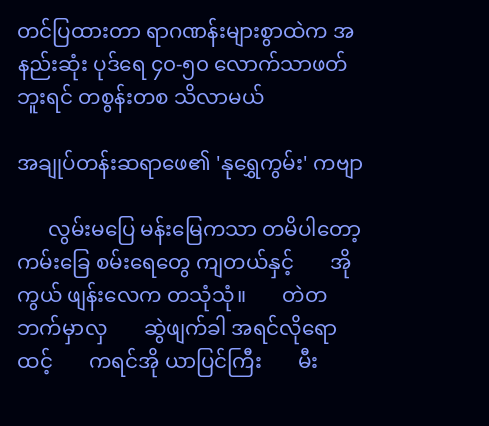တင်ပြထားတာ ရာဂဏန်းများစွာထဲက အနည်းဆုံး ပုဒ်ရေ ၄၀-၅၀ လောက်သာဖတ်ဘူးရင် တစွန်းတစ သိလာမယ်

အချုပ်တန်းဆရာဖေ၏ 'နုရွှေကွမ်း' ကဗျာ

      လွမ်းမပြေ မန်းမြေကသာ တမိပါတော့       ကမ်းခြေ စမ်းရေတွေ ကျတယ်နှင့်       အိုကွယ် ဖျန်းလေက တသုံသုံ။       တဲတဘက်မှာလှ       ဆွဲဖျက်ခါ အရင်လိုရောထင့်       ကရင်အို ယာပြင်ကြီး       မီး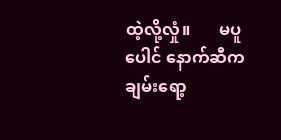ထဲ့လို့လှုံ။       မပူပေါင် နောက်ဆီက ချမ်းရော့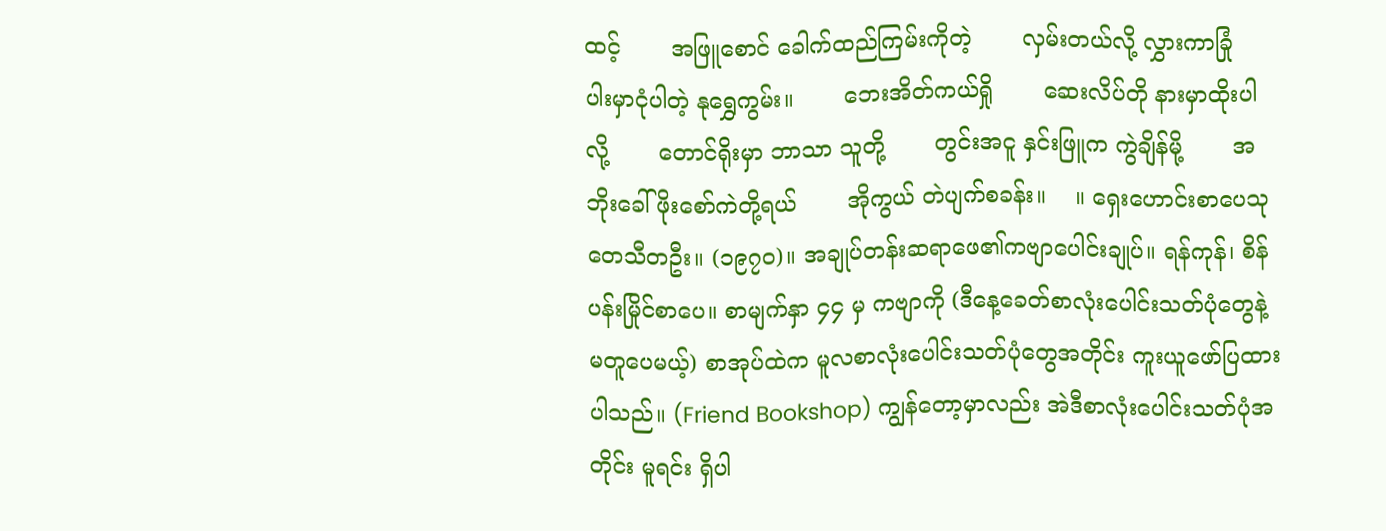ထင့်       အဖြူစောင် ခေါက်ထည်ကြမ်းကိုတဲ့       လှမ်းတယ်လို့ လွှားကာခြုံ       ပါးမှာငုံပါတဲ့ နုရွှေကွမ်း။       ဘေးအိတ်ကယ်ရှို       ဆေးလိပ်တို နားမှာထိုးပါလို့       တောင်ရိုးမှာ ဘာသာ သူတို့       တွင်းအငူ နှင်းဖြူက ကွဲချိန်မို့       အဘိုးခေါ် ဖိုးစော်ကဲတို့ရယ်       အိုကွယ် တဲပျက်စခန်း။    ။ ရှေးဟောင်းစာပေသုတေသီတဦး။ (၁၉၇၀)။ အချုပ်တန်းဆရာဖေ၏ကဗျာပေါင်းချုပ်။ ရန်ကုန်၊ စိန်ပန်းမြိုင်စာပေ။ စာမျက်နှာ ၄၄ မှ ကဗျာကို (ဒီနေ့ခေတ်စာလုံးပေါင်းသတ်ပုံတွေနဲ့ မတူပေမယ့်) စာအုပ်ထဲက မူလစာလုံးပေါင်းသတ်ပုံတွေအတိုင်း ကူးယူဖော်ပြထားပါသည်။ (Friend Bookshop) ကျွန်တော့မှာလည်း အဲဒီစာလုံးပေါင်းသတ်ပုံအတိုင်း မူရင်း ရှိပါ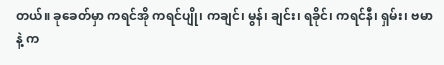တယ်။ ခုခေတ်မှာ ကရင်အို ကရင်ပျို၊ ကချင်၊ မွန်၊ ချင်း၊ ရခိုင်၊ ကရင်နီ၊ ရှမ်း၊ ဗမာနဲ့ က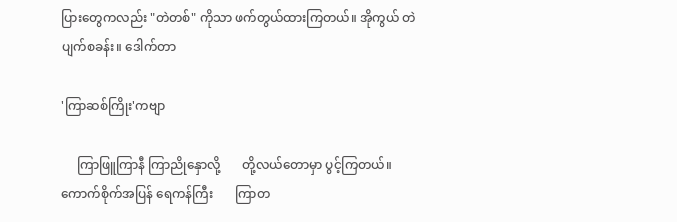ပြားတွေကလည်း "တဲတစ်" ကိုသာ ဖက်တွယ်ထားကြတယ်။ အိုကွယ် တဲပျက်စခန်း။ ဒေါက်တာ

'ကြာဆစ်ကြိုး'ကဗျာ

     ကြာဖြူကြာနီ ကြာညိုနှောလို့       တို့လယ်တောမှာ ပွင့်ကြတယ်။       ကောက်စိုက်အပြန် ရေကန်ကြီး       ကြာတ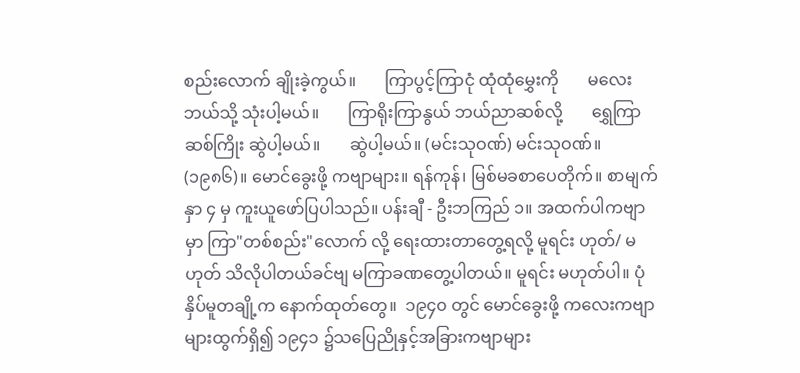စည်းလောက် ချိုးခဲ့ကွယ်။       ကြာပွင့်ကြာငုံ ထုံထုံမွှေးကို       မလေးဘယ်သို့ သုံးပါ့မယ်။       ကြာရိုးကြာနွယ် ဘယ်ညာဆစ်လို့       ရွှေကြာဆစ်ကြိုး ဆွဲပါ့မယ်။       ဆွဲပါ့မယ်။ (မင်းသုဝဏ်) မင်းသုဝဏ်။ (၁၉၈၆)။ မောင်ခွေးဖို့ ကဗျာများ။ ရန်ကုန်၊ မြစ်မခစာပေတိုက်။ စာမျက်နှာ ၄ မှ ကူးယူဖော်ပြပါသည်။ ပန်းချီ - ဦးဘကြည် ၁။ အထက်ပါကဗျာမှာ ကြာ"တစ်စည်း"လောက် လို့ ရေးထားတာတွေ့ရလို့ မူရင်း ဟုတ်/ မဟုတ် သိလိုပါတယ်ခင်ဗျ မကြာခဏတွေ့ပါတယ်။ မူရင်း မဟုတ်ပါ။ ပုံနှိပ်မူတချို့က နောက်ထုတ်တွေ။  ၁၉၄၀ တွင် မောင်ခွေးဖို့ ကလေးကဗျာများထွက်ရှိ၍ ၁၉၄၁ ၌သပြေညိုနှင့်အခြားကဗျာများ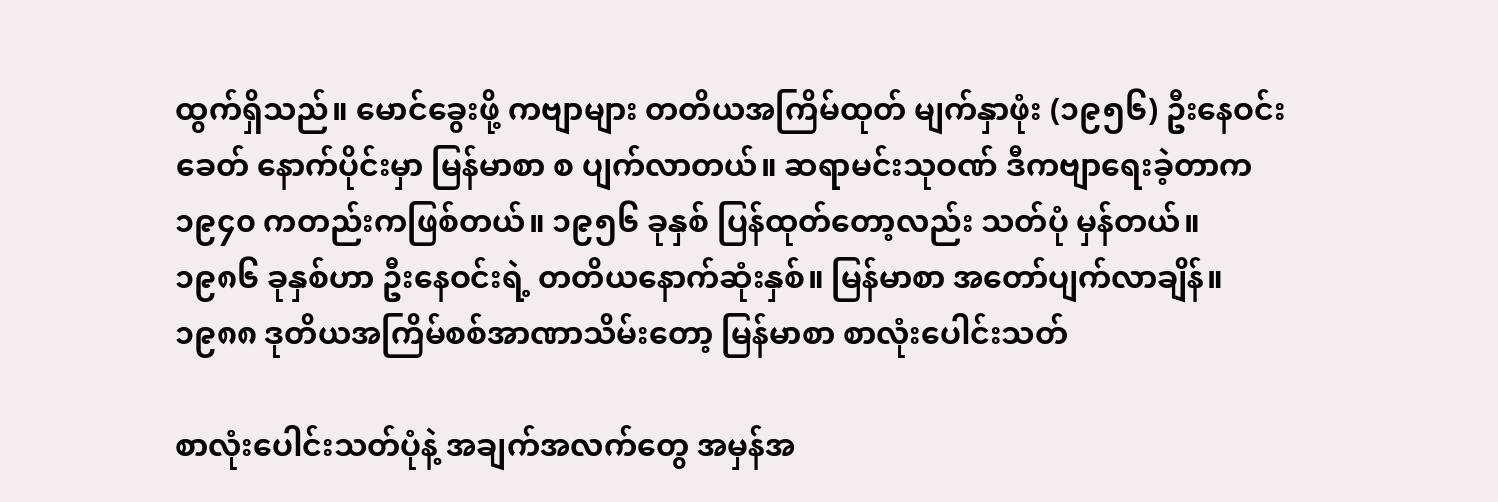ထွက်ရှိသည်။ မောင်ခွေးဖို့ ကဗျာများ တတိယအကြိမ်ထုတ် မျက်နှာဖုံး (၁၉၅၆) ဦးနေဝင်းခေတ် နောက်ပိုင်းမှာ မြန်မာစာ စ ပျက်လာတယ်။ ဆရာမင်းသုဝဏ် ဒီကဗျာရေးခဲ့တာက ၁၉၄၀ ကတည်းကဖြစ်တယ်။ ၁၉၅၆ ခုနှစ် ပြန်ထုတ်တော့လည်း သတ်ပုံ မှန်တယ်။ ၁၉၈၆ ခုနှစ်ဟာ ဦးနေဝင်းရဲ့ တတိယနောက်ဆုံးနှစ်။ မြန်မာစာ အတော်ပျက်လာချိန်။ ၁၉၈၈ ဒုတိယအကြိမ်စစ်အာဏာသိမ်းတော့ မြန်မာစာ စာလုံးပေါင်းသတ်

စာလုံးပေါင်းသတ်ပုံနဲ့ အချက်အလက်တွေ အမှန်အ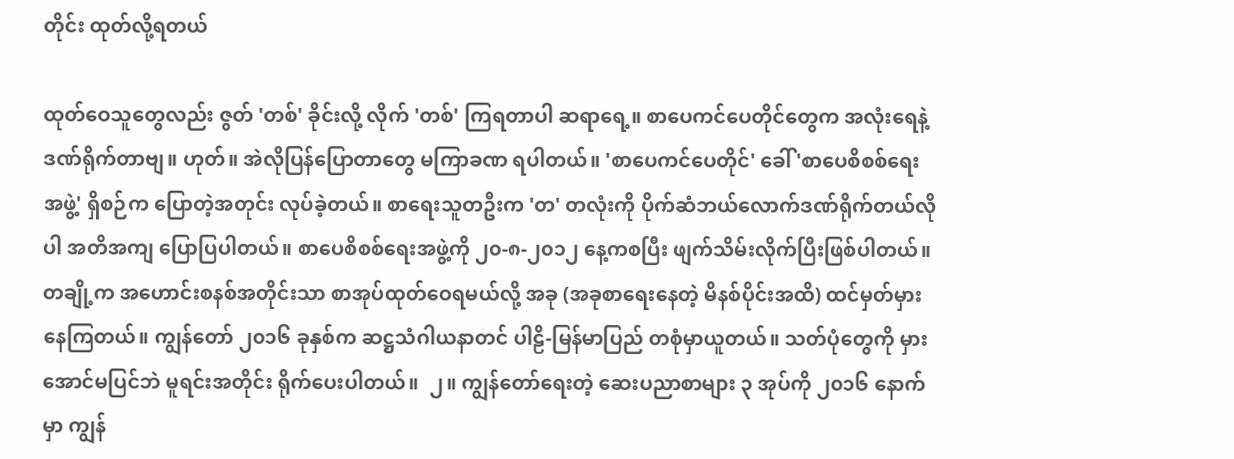တိုင်း ထုတ်လို့ရတယ်

ထုတ်ဝေသူတွေလည်း ဇွတ် 'တစ်' ခိုင်းလို့ လိုက် 'တစ်' ကြရတာပါ ဆရာရေ့။ စာပေကင်ပေတိုင်တွေက အလုံးရေနဲ့ ဒဏ်ရိုက်တာဗျ။ ဟုတ်။ အဲလိုပြန်ပြောတာတွေ မကြာခဏ ရပါတယ်။ 'စာပေကင်ပေတိုင်' ခေါ် 'စာပေစိစစ်ရေးအဖွဲ့' ရှိစဉ်က ပြောတဲ့အတုင်း လုပ်ခဲ့တယ်။ စာရေးသူတဦးက 'တ' တလုံးကို ပိုက်ဆံဘယ်လောက်ဒဏ်ရိုက်တယ်လိုပါ အတိအကျ ပြောပြပါတယ်။ စာပေစိစစ်ရေးအဖွဲ့ကို ၂၀-၈-၂၀၁၂ နေ့ကစပြီး ဖျက်သိမ်းလိုက်ပြီးဖြစ်ပါတယ်။  တချို့က အဟောင်းစနစ်အတိုင်းသာ စာအုပ်ထုတ်ဝေရမယ်လို့ အခု (အခုစာရေးနေတဲ့ မိနစ်ပိုင်းအထိ) ထင်မှတ်မှားနေကြတယ်။ ကျွန်တော် ၂၀၁၆ ခုနှစ်က ဆဋ္ဌသံဂါယနာတင် ပါဠိ-မြန်မာပြည် တစုံမှာယူတယ်။ သတ်ပုံတွေကို မှားအောင်မပြင်ဘဲ မူရင်းအတိုင်း ရိုက်ပေးပါတယ်။  ၂။ ကျွန်တော်ရေးတဲ့ ဆေးပညာစာများ ၃ အုပ်ကို ၂၀၁၆ နောက်မှာ ကျွန်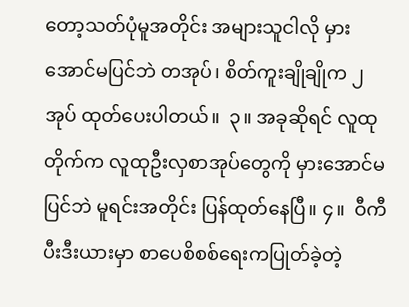တော့သတ်ပုံမူအတိုင်း အများသူငါလို မှားအောင်မပြင်ဘဲ တအုပ်၊ စိတ်ကူးချိုချိုက ၂ အုပ် ထုတ်ပေးပါတယ်။  ၃။ အခုဆိုရင် လူထုတိုက်က လူထုဦးလှစာအုပ်တွေကို မှားအောင်မပြင်ဘဲ မူရင်းအတိုင်း ပြန်ထုတ်နေပြီ။ ၄။  ဝီကီပီးဒီးယားမှာ စာပေစိစစ်ရေးကပြုတ်ခဲ့တဲ့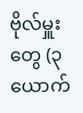ဗိုလ်မှူးတွေ (၃ ယောက်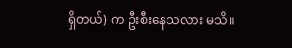ရှိတယ်) က ဦးစီးနေသလား မသိ။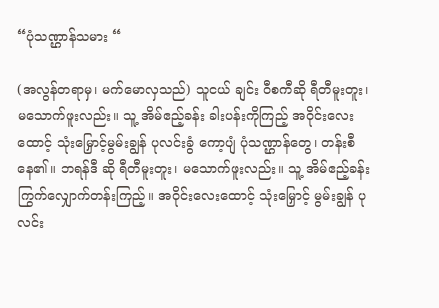“ပုံသဏ္ဌာန်သမား “

(အလွန်တရာမှ၊ မက်မောလှသည်) သူငယ် ချင်း ဝီစကီဆို ရီတီမူးတူး၊ မသောက်ဖူးလည်း။ သူ့ အိမ်ဧည့်ခန်း ခါးပန်းကိုကြည့် အဝိုင်းလေးထောင့် သုံးမြှောင့်မွမ်းချွန် ပုလင်းခွံ ကော့ပျံ ပုံသဏ္ဌာန်တွေ၊ တန်းစီနေ၏။ ဘရန်ဒီ ဆို ရီတီမူးတူး၊ မသောက်ဖူးလည်း။ သူ့ အိမ်ဧည့်ခန်း ကြွက်လျှောက်တန်းကြည့်။ အဝိုင်းလေးထောင့် သုံးမြှောင့် မွမ်းချွန် ပုလင်း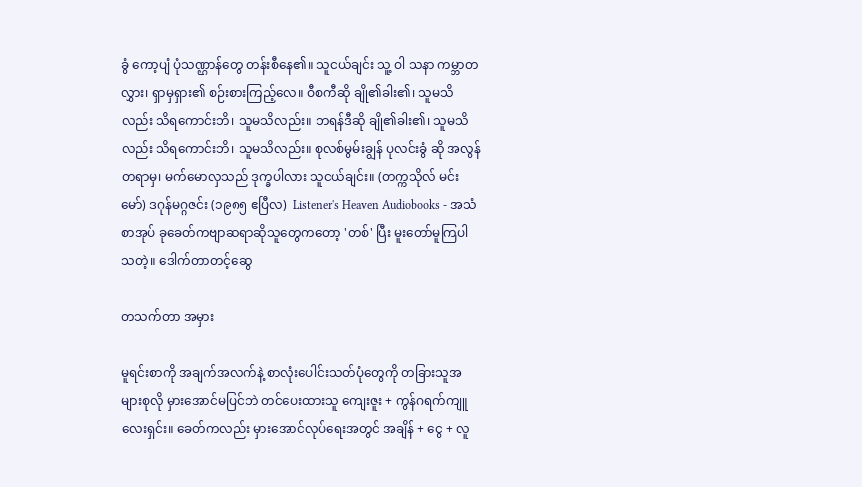ခွံ ကော့ပျံ ပုံသဏ္ဌာန်တွေ တန်းစီနေ၏။ သူငယ်ချင်း သူ့ ဝါ သနာ ကမ္ဘာတလွှား၊ ရှာမှရှား၏ စဉ်းစားကြည့်လေ။ ဝီစကီဆို ချို၏ခါး၏၊ သူမသိလည်း သိရကောင်းဘိ၊ သူမသိလည်း။ ဘရန်ဒီဆို ချို၏ခါး၏၊ သူမသိလည်း သိရကောင်းဘိ၊ သူမသိလည်း။ စုလစ်မွမ်းချွန် ပုလင်းခွံ ဆို အလွန်တရာမှ၊ မက်မောလှသည် ဒုက္ခပါလား သူငယ်ချင်း။ (တက္ကသိုလ် မင်းမော်) ဒဂုန်မဂ္ဂဇင်း (၁၉၈၅ ဧပြီလ)  Listener's Heaven Audiobooks - အသံစာအုပ် ခုခေတ်ကဗျာဆရာဆိုသူတွေကတော့ 'တစ်' ပြီး မူးတော်မူကြပါသတဲ့။ ဒေါက်တာတင့်ဆွေ

တသက်တာ အမှား

မူရင်းစာကို အချက်အလက်နဲ့ စာလုံးပေါင်းသတ်ပုံတွေကို တခြားသူအများစုလို မှားအောင်မပြင်ဘဲ တင်ပေးထားသူ ကျေးဇူး + ကွန်ဂရက်ကျူလေးရှင်း။ ခေတ်ကလည်း မှားအောင်လုပ်ရေးအတွင် အချိန် + ငွေ + လူ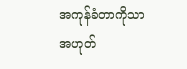အကုန်ခံတာကိုသာ အဟုတ်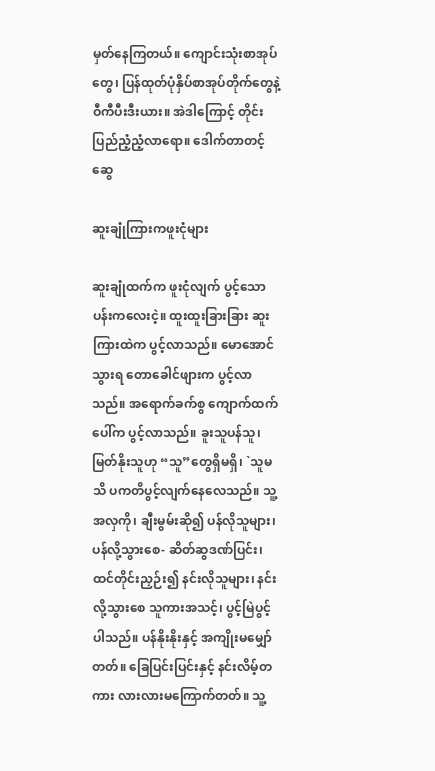မှတ်နေကြတယ်။ ကျောင်းသုံးစာအုပ်တွေ၊ ပြန်ထုတ်ပုံနှိပ်စာအုပ်တိုက်တွေနဲ့ ဝီကီပီးဒီးယား။ အဲဒါကြောင့် တိုင်းပြည်ညံ့ညံ့လာရော။ ဒေါက်တာတင့်ဆွေ

ဆူးချုံကြားကဖူးငုံများ

ဆူးချုံထက်က ဖူးငုံလျက် ပွင့်သောပန်းကလေးငဲ့။ ထူးထူးခြားခြား ဆူးကြားထဲက ပွင့်လာသည်။ မောအောင်သွားရ တောခေါင်ဖျားက ပွင့်လာသည်။ အရောက်ခက်စွ ကျောက်ထက်ပေါ်က ပွင့်လာသည်။ ခူးသူပန်သူ၊ မြတ်နိုးသူဟု “သူ”တွေရှိမရှိ၊ `သူမသိ ပကတိပွင့်လျက်နေလေသည်။ သူ့ အလှကို၊ ချီးမွမ်းဆို၍ ပန်လိုသူများ၊ ပန်လို့သွားစေ- ဆိတ်ဆွဒဏ်ပြင်း၊ ထင်တိုင်းညှဉ်း၍ နင်းလိုသူများ၊ နင်းလို့သွားစေ သူကားအသင့်၊ ပွင့်မြဲပွင့်ပါသည်။ ပန်နိုးနိုးနှင့် အကျိုးမမျှော်တတ်။ ခြေပြင်းပြင်းနှင့် နင်းလိမ့်တကား လားလားမကြောက်တတ်။ သူ့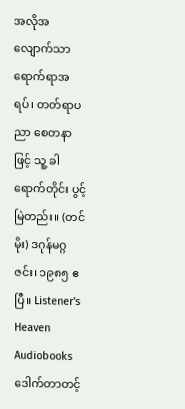အလိုအလျောက်သာ ရောက်ရာအရပ်၊ တတ်ရာပညာ စေတနာဖြင့် သူ့ ခါရောက်တိုင်း ပွင့်မြဲတည်း။ (တင်မိုး) ဒဂုန်မဂ္ဂဇင်း၊ ၁၉၈၅ ဧပြီ။ Listener's Heaven Audiobooks ဒေါက်တာတင့်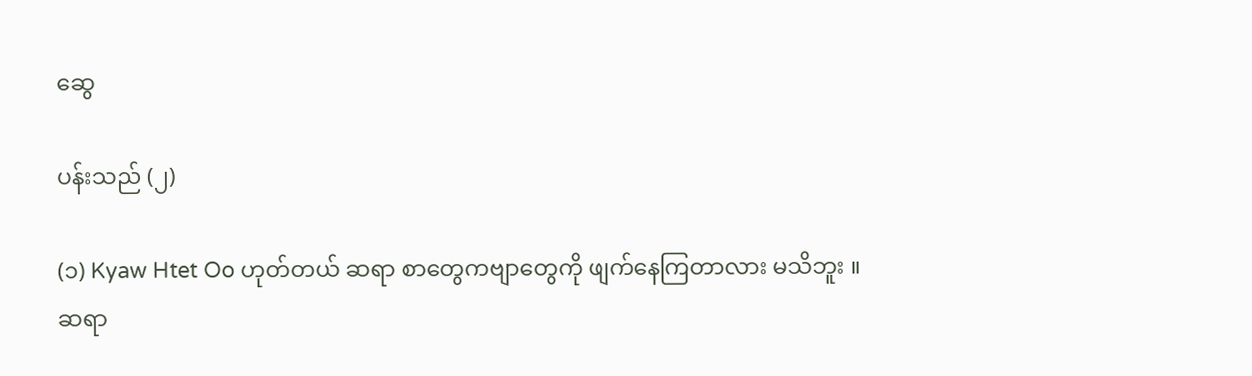ဆွေ

ပန်းသည် (၂)

(၁) Kyaw Htet Oo ဟုတ်တယ် ဆရာ စာတွေကဗျာတွေကို ဖျက်နေကြတာလား မသိဘူး ။ ဆရာ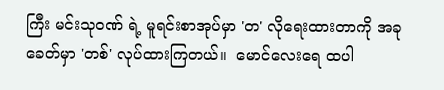ကြီး မင်းသုဝဏ် ရဲ့ မူရင်းစာအုပ်မှာ 'တ' လိုရေးထားတာကို အခုခေတ်မှာ 'တစ်' လုပ်ထားကြတယ်။  မောင်လေးရေ ထပါ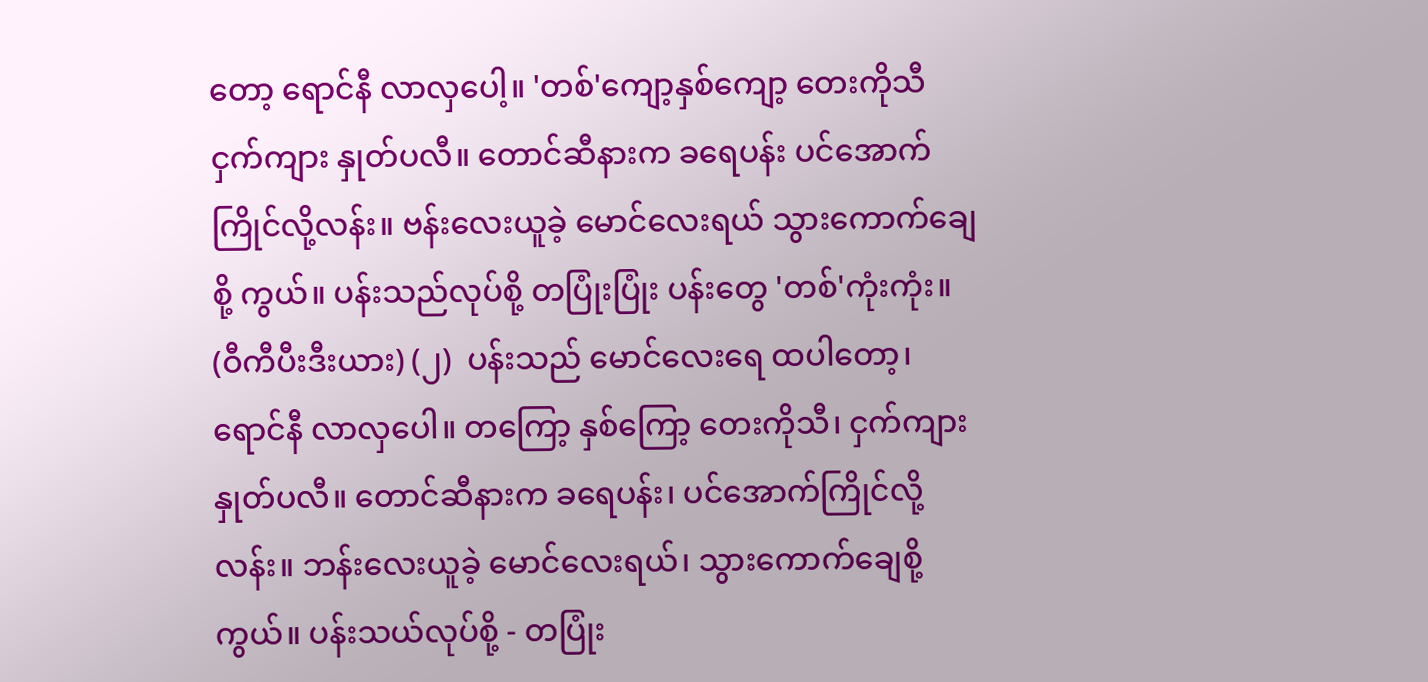တော့ ရောင်နီ လာလှပေါ့။ 'တစ်'ကျော့နှစ်ကျော့ တေးကိုသီ ငှက်ကျား နှုတ်ပလီ။ တောင်ဆီနားက ခရေပန်း ပင်အောက် ကြိုင်လို့လန်း။ ဗန်းလေးယူခဲ့ မောင်လေးရယ် သွားကောက်ချေစို့ ကွယ်။ ပန်းသည်လုပ်စို့ တပြုံးပြုံး ပန်းတွေ 'တစ်'ကုံးကုံး။ (ဝီကီပီးဒီးယား) (၂)  ပန်းသည် မောင်လေးရေ ထပါတော့၊ ရောင်နီ လာလှပေါ။ တကြော့ နှစ်ကြော့ တေးကိုသီ၊ ငှက်ကျား နှုတ်ပလီ။ တောင်ဆီနားက ခရေပန်း၊ ပင်အောက်ကြိုင်လို့ လန်း။ ဘန်းလေးယူခဲ့ မောင်လေးရယ်၊ သွားကောက်ချေစို့ ကွယ်။ ပန်းသယ်လုပ်စို့ - တပြုံး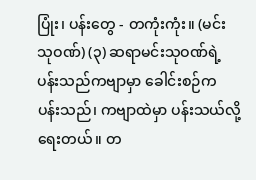ပြုံး၊ ပန်းတွေ - တကုံးကုံး။ (မင်းသုဝဏ်) (၃) ဆရာမင်းသုဝဏ်ရဲ့ ပန်းသည်ကဗျာမှာ ခေါင်းစဉ်က ပန်းသည်၊ ကဗျာထဲမှာ ပန်းသယ်လို့ ရေးတယ်။ တ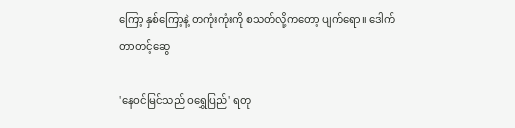ကြော့ နှစ်ကြော့နဲ့ တကုံးကုံးကို စသတ်လို့ကတော့ ပျက်ရော။ ဒေါက်တာတင့်ဆွေ

'နေဝင်မြင်သည် ဝရွှေပြည်' ရတု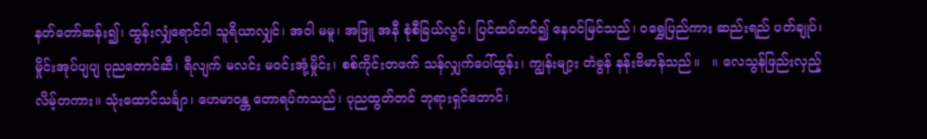နတ်တော်ဆန်း၍၊ ထွန်းလျှံရောင်ဝါ သူရိယာလျှင်၊ အဝါ မမူ၊ အဖြူ အနီ စုံစီခြယ်လွင်၊ ပြင်ထပ်တင်၍ နေဝင်မြင်သည်၊ ဝရွှေပြည်ကား ဆည်းရည် ပတ်ချုပ်၊ မှိုင်းအုပ်ပျပျ ပုညတောင်ဆီ၊ ရီလျက် မလင်း မဝင်းအုံ့မှိုင်း၊ စစ်ကိုင်းတဖက် သန်လျှက်ပေါ်ထွန်း၊ ကျွန်းမျာ့း တံခွန် နန်းဗိမာန်သည်။   ။ လေသွန်ဖြည်းလှည့်လိမ့်တကား။ သုံးထောင်သင်္ချာ၊ ဟေမာဝန္တ တောရပ်ကသည်၊ ပုညထွတ်တင် ဘုရားရှင်တောင်၊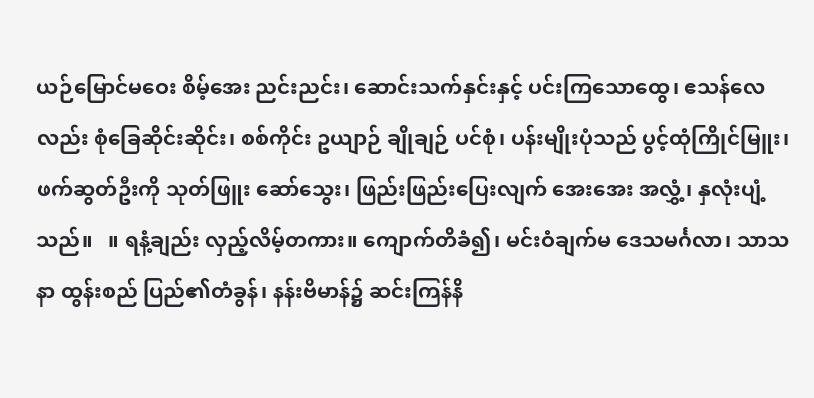ယဉ်မြောင်မဝေး စိမ့်အေး ညင်းညင်း၊ ဆောင်းသက်နှင်းနှင့် ပင်းကြသောထွေ၊ ဧသန်လေလည်း စုံခြေဆိုင်းဆိုင်း၊ စစ်ကိုင်း ဥယျာဉ် ချိုချဉ် ပင်စုံ၊ ပန်းမျိုးပုံသည် ပွင့်ထုံကြိုင်မြူး၊ ဖက်ဆွတ်ဦးကို သုတ်ဖြူး ဆော်သွေး၊ ဖြည်းဖြည်းပြေးလျက် အေးအေး အလွှံ့၊ နှလုံးပျံ့သည်။   ။ ရနံ့ချည်း လှည့်လိမ့်တကား။ ကျောက်တိခံ၍၊ မင်းဝံချက်မ ဒေသမင်္ဂလာ၊ သာသနာ ထွန်းစည် ပြည်၏တံခွန်၊ နန်းဗိမာန်၌ ဆင်းကြန်နိ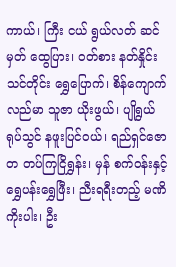ကာယ်၊ ကြီး ငယ် ရွယ်လတ် ဆင်မှတ် ထွေပြား၊ ဝတ်စား နတ်နှိုင်း သင်တိုင်း ရွှေပြောက်၊ စိန်ကျောက်လည်မာ သူဇာ ယိုးဖွယ်၊ ပျိုရွယ် ရုပ်သွင် နဖူးပြင်ဝယ်၊ ရည်ရှင်ဇောတ တပ်ကြငြိရွှန်း၊ မှန် စက်ဝန်းနှင့်  ရွှေပန်းရွှေဖြီး၊ ညီးရရီးတည့် မဏိကိုးပါး၊ ဦး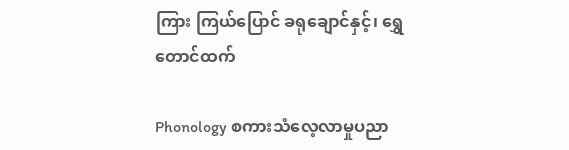ကြား ကြယ်ပြောင် ခရုချောင်နှင့်၊ ရွှေတောင်ထက်

Phonology စကားသံလေ့လာမှုပညာ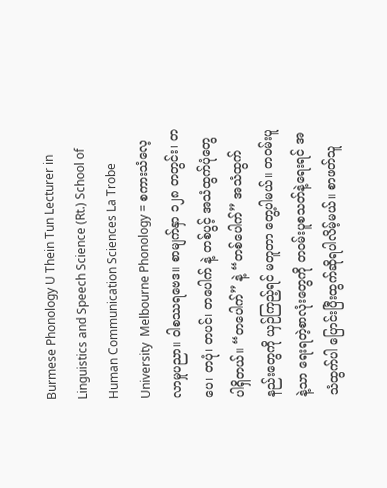Burmese Phonology U Thein Tun Lecturer in Linguistics and Speech Science (Rt.) School of Human Communication Sciences La Trobe University  Melbourne Phonology = စကားသံလေ့လာမှုပညာ။ ဝါစဿရဗေဒ။ စာမျက်နှာ ၁၂၈ တတွင်း၊ တပေ၊ တပုံ၊ တပင်၊ တပေါက် နဲ့ တစ်ပွင့် အသံထွက်ပုံတွေ ပါရှိတယ်။ “တပေါက်” နဲ့ “တစ်ပေါက်” အသံထွက်နည်းတွေကို ယှဉ်ကြည့်ရင် မတူတာ တွေ့ပါမယ်။ တဝမ်းပူနဲ့သာ ရေးရတဲ့စာလုံးတွေကို တဝမ်းပူစသတ်နဲ့ရေးရင် အသံထွက်ပါ ပြောင်းပြီးထွက်ဆိုရပါလိမ့်မယ်။ စာဖတ်သူ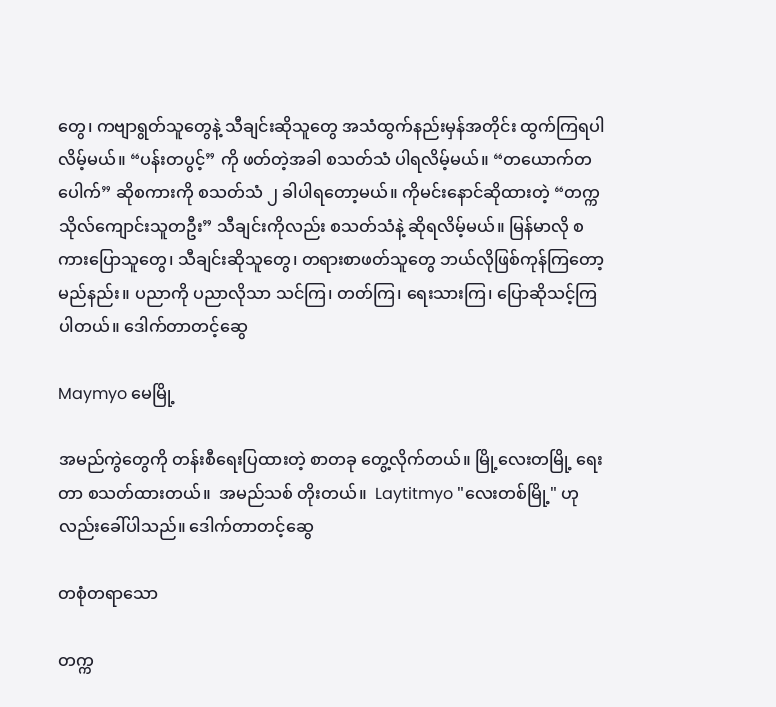တွေ၊ ကဗျာရွတ်သူတွေနဲ့ သီချင်းဆိုသူတွေ အသံထွက်နည်းမှန်အတိုင်း ထွက်ကြရပါလိမ့်မယ်။ “ပန်းတပွင့်” ကို ဖတ်တဲ့အခါ စသတ်သံ ပါရလိမ့်မယ်။ “တယောက်တပေါက်” ဆိုစကားကို စသတ်သံ ၂ ခါပါရတော့မယ်။ ကိုမင်းနောင်ဆိုထားတဲ့ “တက္ကသိုလ်ကျောင်းသူတဦး” သီချင်းကိုလည်း စသတ်သံနဲ့ ဆိုရလိမ့်မယ်။ မြန်မာလို စကားပြောသူတွေ၊ သီချင်းဆိုသူတွေ၊ တရားစာဖတ်သူတွေ ဘယ်လိုဖြစ်ကုန်ကြတော့မည်နည်း။ ပညာကို ပညာလိုသာ သင်ကြ၊ တတ်ကြ၊ ရေးသားကြ၊ ပြောဆိုသင့်ကြပါတယ်။ ဒေါက်တာတင့်ဆွေ

Maymyo မေမြို့

အမည်ကွဲတွေကို တန်းစီရေးပြထားတဲ့ စာတခု တွေ့လိုက်တယ်။ မြို့လေးတမြို့ ရေးတာ စသတ်ထားတယ်။  အမည်သစ် တိုးတယ်။  Laytitmyo "လေးတစ်မြို့" ဟုလည်းခေါ်ပါသည်။ ဒေါက်တာတင့်ဆွေ

တစုံတရာသော

တက္က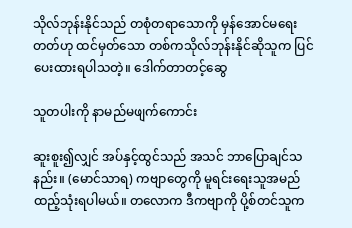သိုလ်ဘုန်းနိုင်သည် တစုံတရာသောကို မှန်အောင်မရေးတတ်ဟု ထင်မှတ်သော တစ်ကသိုလ်ဘုန်းနိုင်ဆိုသူက ပြင်ပေးထားရပါသတဲ့။ ဒေါက်တာတင့်ဆွေ

သူတပါးကို နာမည်မဖျက်ကောင်း

ဆူးစူး၍လျှင် အပ်နှင့်ထွင်သည် အသင် ဘာပြောချင်သနည်း။ (မောင်သာရ) ကဗျာတွေကို မူရင်းရေးသူအမည် ထည့်သုံးရပါမယ်။ တလောက ဒီကဗျာကို ပို့စ်တင်သူက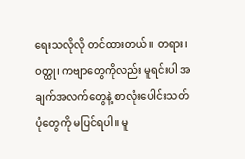ရေးသလိုလို တင်ထားတယ်။ တရား၊ ဝတ္ထု၊ ကဗျာတွေကိုလည်း မူရင်းပါ အချက်အလက်တွေနဲ့ စာလုံးပေါင်းသတ်ပုံတွေကို မပြင်ရပါ။ မူ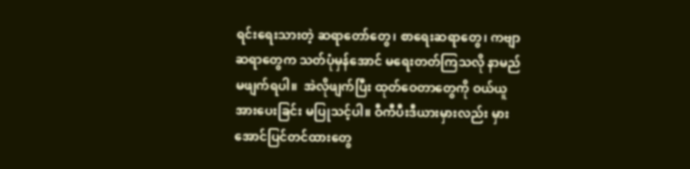ရင်းရေးသားတဲ့ ဆရာတော်တွေ၊ စာရေးဆရာတွေ၊ ကဗျာဆရာတွေက သတ်ပုံမှန်အောင် မရေးတတ်ကြသလို နာမည်မဖျက်ရပါ။  အဲလိုဖျက်ပြီး ထုတ်ဝေတာတွေကို ဝယ်ယူအားပေးခြင်း မပြုသင့်ပါ။ ဝီကီပီးဒီယားမှားလည်း မှားအောင်ပြင်တင်ထားတွေ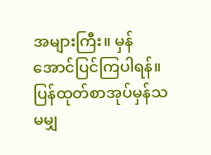အများကြီး။ မှန်အောင်ပြင်ကြပါရန်။ ပြန်ထုတ်စာအုပ်မှန်သမမျှ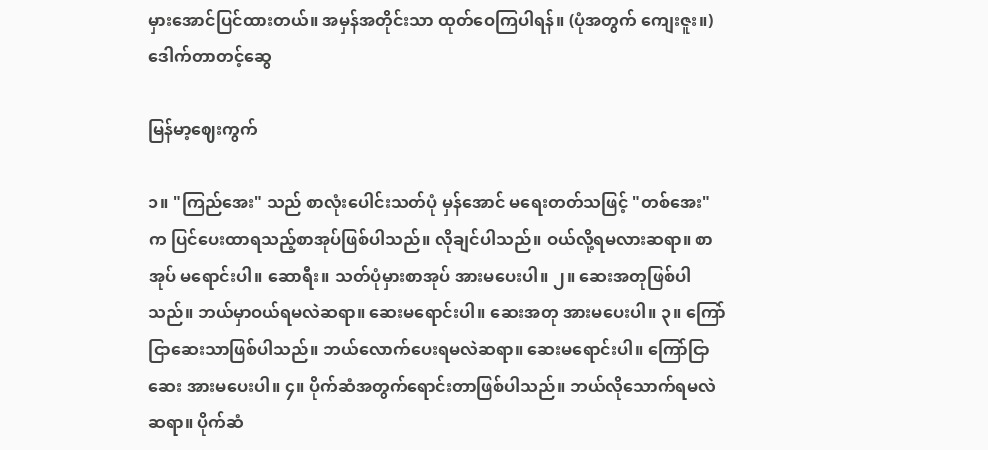မှားအောင်ပြင်ထားတယ်။ အမှန်အတိုင်းသာ ထုတ်ဝေကြပါရန်။ (ပုံအတွက် ကျေးဇူး။) ဒေါက်တာတင့်ဆွေ

မြန်မာ့ဈေးကွက်

၁။ "ကြည်အေး" သည် စာလုံးပေါင်းသတ်ပုံ မှန်အောင် မရေးတတ်သဖြင့် "တစ်အေး" က ပြင်ပေးထာရသည့်စာအုပ်ဖြစ်ပါသည်။ လိုချင်ပါသည်။ ဝယ်လို့ရမလားဆရာ။ စာအုပ် မရောင်းပါ။ ဆောရီး။ သတ်ပုံမှားစာအုပ် အားမပေးပါ။ ၂။ ဆေးအတုဖြစ်ပါသည်။ ဘယ်မှာဝယ်ရမလဲဆရာ။ ဆေးမရောင်းပါ။ ဆေးအတု အားမပေးပါ။ ၃။ ကြော်ငြာဆေးသာဖြစ်ပါသည်။ ဘယ်လောက်ပေးရမလဲဆရာ။ ဆေးမရောင်းပါ။ ကြော်ငြာဆေး အားမပေးပါ။ ၄။ ပိုက်ဆံအတွက်ရောင်းတာဖြစ်ပါသည်။ ဘယ်လိုသောက်ရမလဲဆရာ။ ပိုက်ဆံ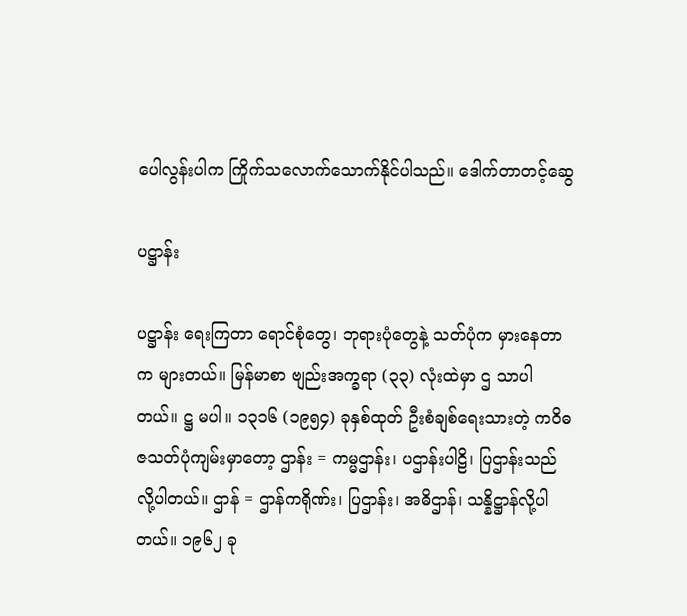ပေါလွန်းပါက ကြိုက်သလောက်သောက်နိုင်ပါသည်။ ဒေါက်တာတင့်ဆွေ

ပဋ္ဌာန်း

ပဋ္ဌာန်း ရေးကြတာ ရောင်စုံတွေ၊ ဘုရားပုံတွေနဲ့ သတ်ပုံက မှားနေတာက များတယ်။ မြန်မာစာ ဗျည်းအက္ခရာ (၃၃) လုံးထဲမှာ ဌ သာပါတယ်။ ဋ္ဌ မပါ။ ၁၃၁၆ (၁၉၅၄) ခုနှစ်ထုတ် ဦးစံချစ်ရေးသားတဲ့ ကဝိဓဇသတ်ပုံကျမ်းမှာတော့ ဌာန်း = ကမ္မဌာန်း၊ ပဌာန်းပါဠိ၊ ပြဌာန်းသည် လို့ပါတယ်။ ဌာန် = ဌာန်ကရိုဏ်း၊ ပြဌာန်း၊ အဓိဌာန်၊ သန္နိဋ္ဌာန်လို့ပါတယ်။ ၁၉၆၂ ခု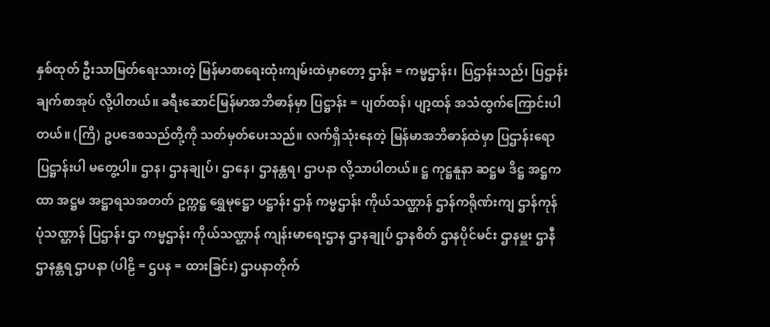နှစ်ထုတ် ဦးသာမြတ်ရေးသားတဲ့ မြန်မာစာရေးထုံးကျမ်းထဲမှာတော့ ဌာန်း = ကမ္မဌာန်း၊ ပြဌာန်းသည်၊ ပြဌာန်းချက်စာအုပ် လို့ပါတယ်။ ခရီးဆောင်မြန်မာအဘိဓာန်မှာ ပြဋ္ဌာန်း = ပျတ်ထန်၊ ပျာ့ထန် အသံထွက်ကြောင်းပါတယ်။ (ကြိ) ဥပဒေစသည်တို့ကို သတ်မှတ်ပေးသည်။ လက်ရှိသုံးနေတဲ့ မြန်မာအဘိဓာန်ထဲမှာ ပြဌာန်းရော ပြဋ္ဌာန်းပါ မတွေ့ပါ။ ဌာန၊ ဌာနချုပ်၊ ဌာနေ၊ ဌာနန္တရ၊ ဌာပနာ လို့သာပါတယ်။ ဋ္ဌ ကုဋ္ဌနူနာ ဆဋ္ဌမ ဒိဋ္ဌ အဋ္ဌကထာ အဋ္ဌမ အဋ္ဌာရသအတတ် ဥက္ကဋ္ဌ ရွှေမုဋ္ဌော ပဋ္ဌာန်း ဌာန် ကမ္မဌာန်း ကိုယ်သဏ္ဌာန် ဌာန်ကရိုဏ်းကျ ဌာန်ကုန် ပုံသဏ္ဌာန် ပြဌာန်း ဌာ ကမ္မဌာန်း ကိုယ်သဏ္ဌာန် ကျန်းမာရေးဌာန ဌာနချုပ် ဌာနစိတ် ဌာနပိုင်မင်း ဌာနမှူး ဌာနီ ဌာနန္တရ ဌာပနာ (ပါဠိ = ဌပန = ထားခြင်း) ဌာပနာတိုက်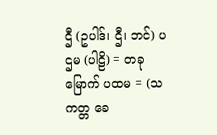ဌီ (ဥပါဒ်၊ ဌီ၊ ဘင်) ပဌမ (ပါဠိ) = တခုမြောက် ပထမ = (သကတ္တ ခေ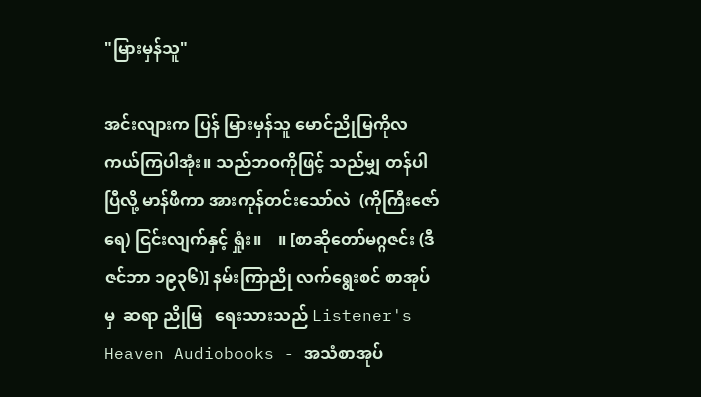"မြားမှန်သူ"

အင်းလျားက ပြန် မြားမှန်သူ မောင်ညိုမြကိုလ  ကယ်ကြပါအုံး။ သည်ဘဝကိုဖြင့် သည်မျှ တန်ပါပြီလို့ မာန်ဖီကာ အားကုန်တင်းသော်လဲ  (ကိုကြီးဇော်ရေ) ငြင်းလျက်နှင့် ရှုံး။    ။ [စာဆိုတော်မဂ္ဂဇင်း (ဒီဇင်ဘာ ၁၉၃၆)] နမ်းကြာညို လက်ရွေးစင် စာအုပ်မှ  ဆရာ ညိုမြ   ရေးသားသည် Listener's Heaven Audiobooks - အသံစာအုပ်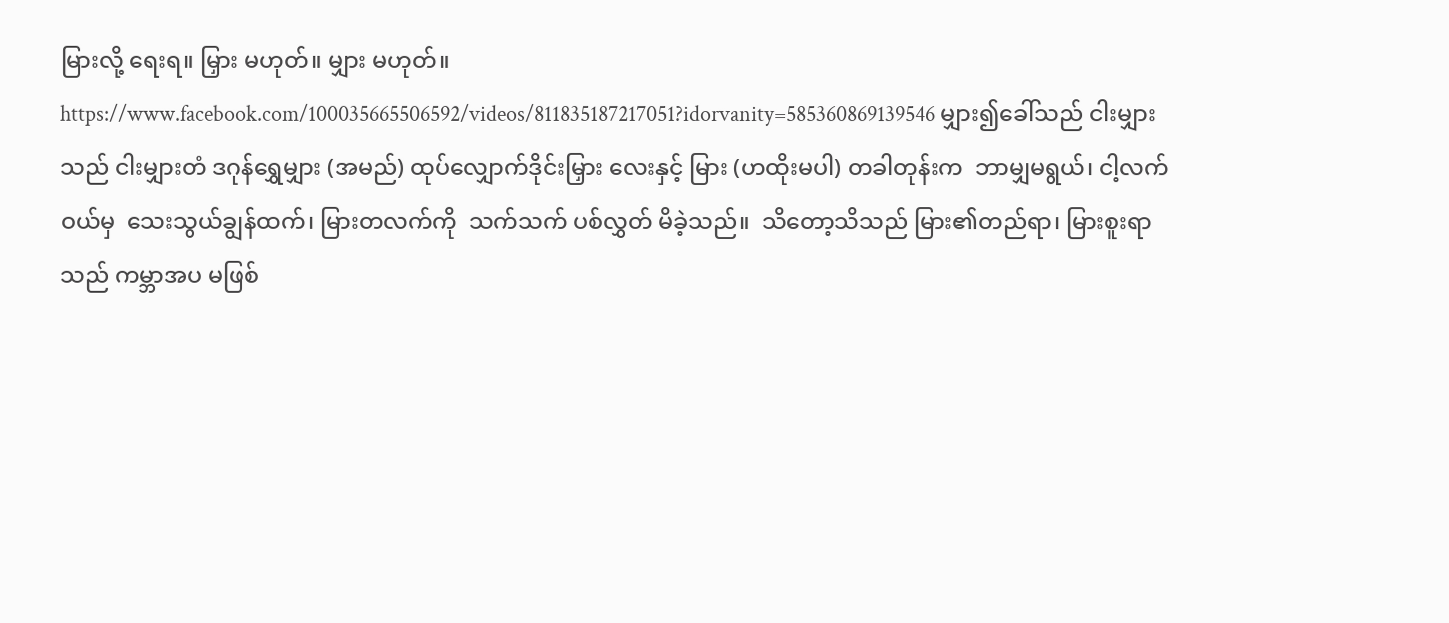မြားလို့ ရေးရ။ မြှား မဟုတ်။ မျှား မဟုတ်။ https://www.facebook.com/100035665506592/videos/811835187217051?idorvanity=585360869139546 မျှား၍ခေါ်သည် ငါးမျှားသည် ငါးမျှားတံ ဒဂုန်ရွှေမျှား (အမည်) ထုပ်လျှောက်ဒိုင်းမြှား လေးနှင့် မြား (ဟထိုးမပါ) တခါတုန်းက  ဘာမျှမရွယ်၊ ငါ့လက်ဝယ်မှ  သေးသွယ်ချွန်ထက်၊ မြားတလက်ကို  သက်သက် ပစ်လွှတ် မိခဲ့သည်။  သိတော့သိသည် မြား၏တည်ရာ၊ မြားစူးရာသည် ကမ္ဘာအပ မဖြစ်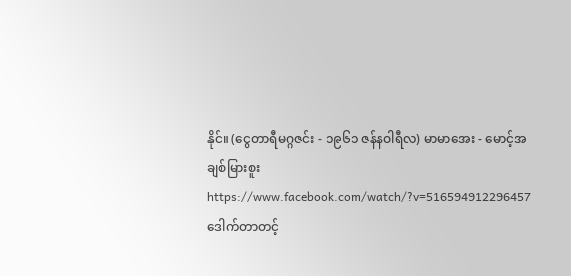နိုင်။ (ငွေတာရီမဂ္ဂဇင်း - ၁၉၆၁ ဇန်နဝါရီလ) မာမာအေး - မောင့်အချစ်မြားစူး https://www.facebook.com/watch/?v=516594912296457 ဒေါက်တာတင့်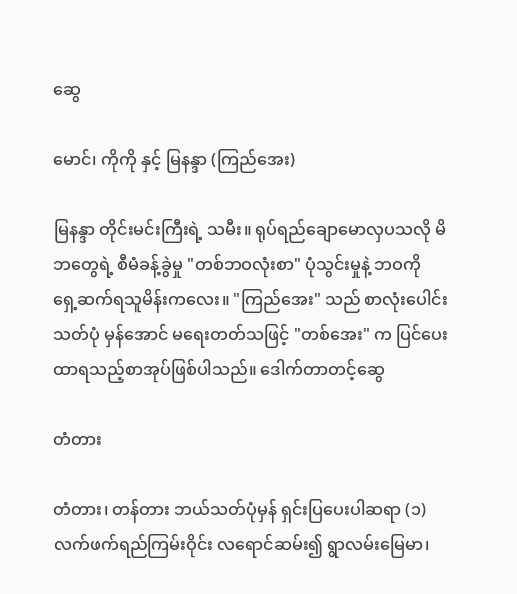ဆွေ

မောင်၊ ကိုကို နှင့် မြနန္ဒာ (ကြည်အေး)

မြနန္ဒာ တိုင်းမင်းကြီးရဲ့ သမီး။ ရုပ်ရည်ချောမောလှပသလို မိဘတွေရဲ့ စီမံခန့်ခွဲမှု "တစ်ဘဝလုံးစာ" ပုံသွင်းမှုနဲ့ ဘဝကို ရှေ့ဆက်ရသူမိန်းကလေး။ "ကြည်အေး" သည် စာလုံးပေါင်းသတ်ပုံ မှန်အောင် မရေးတတ်သဖြင့် "တစ်အေး" က ပြင်ပေးထာရသည့်စာအုပ်ဖြစ်ပါသည်။ ဒေါက်တာတင့်ဆွေ

တံတား

တံတား၊ တန်တား ဘယ်သတ်ပုံမှန် ရှင်းပြပေးပါဆရာ (၁) လက်ဖက်ရည်ကြမ်းဝိုင်း လရောင်ဆမ်း၍ ရွာလမ်းမြေမာ၊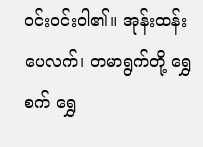ဝင်းဝင်းဝါ၏။ အုန်းထန်းပေလက်၊ တမာရွက်တို့ ရွှေစက် ရွှေ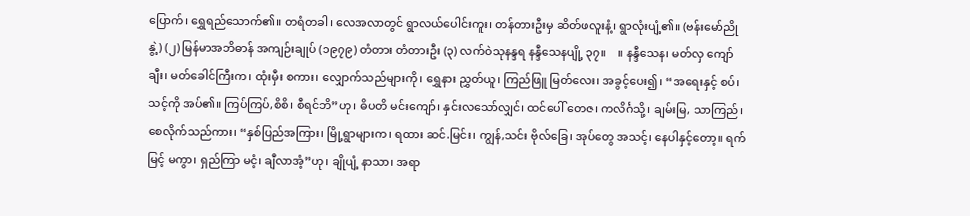ပြောက်၊ ရွှေရည်သောက်၏။ တရံတခါ၊ လေအလာတွင် ရွာလယ်ပေါင်းကူး၊ တန်တားဦးမှ ဆိတ်ဖလူးနံ့၊ ရွာလုံးပျံ့၏။ (ဗန်းမော်ညိုနွဲ့) (၂) မြန်မာအဘိဓာန် အကျဉ်းချုပ် (၁၉၇၉) တံတား တံတားဦး (၃) လက်ဝဲသုနန္ဒရ နန္ဒီသေနပျို့ ၃၇။    ။ နန္ဒီသေန၊ မတ်လှ ကျော်ချီး၊ မတ်ခေါင်ကြီးက၊ ထုံးမှီး စကား၊ လျှောက်သည်များကို၊ ရွှေနား ညွှတ်ယူ၊ ကြည်ဖြူ မြတ်လေး၊ အခွင့်ပေး၍၊ “အရေးနှင့် စပ်၊ သင့်ကို အပ်၏။ ကြပ်ကြပ်,စိစိ၊ စီရင်ဘိ”ဟု၊ ဓိပတိ မင်းကျော်၊ နှင်းလသော်လျှင်၊ ထင်ပေါ် တေဇ၊ ကလိင်္ဂသို့၊ ချမ်းမြ, သာကြည်၊ စေလိုက်သည်ကား၊ “နှစ်ပြည်အကြား၊ မြို့ရွာများက၊ ရထား ဆင်.မြင်း၊ ကျွန်,သင်း ဗိုလ်ခြေ၊ အုပ်တွေ အသင့်၊ နေပါနှင့်တော့။ ရက်မြင့် မကွာ၊ ရှည်ကြာ မငံ့၊ ချီလာအံ့”ဟု၊ ချိုပျံ့ နာသာ၊ အရာ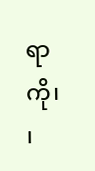ရာကို၊  ၊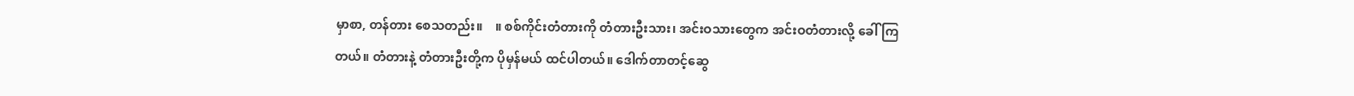မှာစာ, တန်တား စေသတည်း။    ။ စစ်ကိုင်းတံတားကို တံတားဦးသား၊ အင်းဝသားတွေက အင်းဝတံတားလို့ ခေါ်ကြတယ်။ တံတားနဲ့ တံတားဦးတို့က ပိုမှန်မယ် ထင်ပါတယ်။ ဒေါက်တာတင့်ဆွေ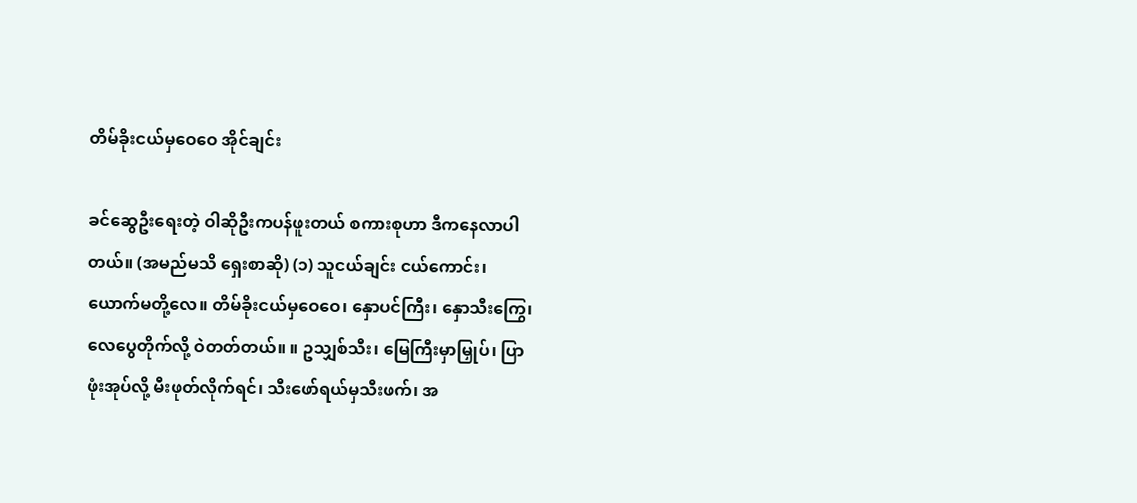တိမ်ခိုးငယ်မှဝေဝေ အိုင်ချင်း

ခင်ဆွေဦးရေးတဲ့ ဝါဆိုဦးကပန်ဖူးတယ် စကားစုဟာ ဒီကနေလာပါတယ်။ (အမည်မသိ ရှေးစာဆို) (၁) သူငယ်ချင်း ငယ်ကောင်း၊ ယောက်မတို့လေ။ တိမ်ခိုးငယ်မှဝေဝေ၊ နှောပင်ကြီး၊ နှောသီးကြွေ၊ လေပွေတိုက်လို့ ဝဲတတ်တယ်။ ။ ဥသျှစ်သီး၊ မြေကြီးမှာမြှုပ်၊ ပြာဖုံးအုပ်လို့ မီးဖုတ်လိုက်ရင်၊ သီးဖော်ရယ်မှသီးဖက်၊ အ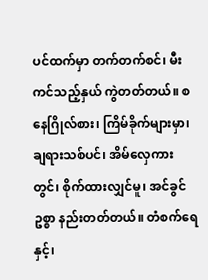ပင်ထက်မှာ တက်တက်စင်၊ မီးကင်သည့်နှယ် ကွဲတတ်တယ်။ စနေဂြိုလ်စား၊ ကြိမ်ခိုက်များမှာ၊ ချရားသစ်ပင်၊ အိမ်လှေကားတွင်၊ စိုက်ထားလျှင်မူ၊ အင်ခွင်ဥစ္စာ နည်းတတ်တယ်။ တံစက်ရေနှင့်၊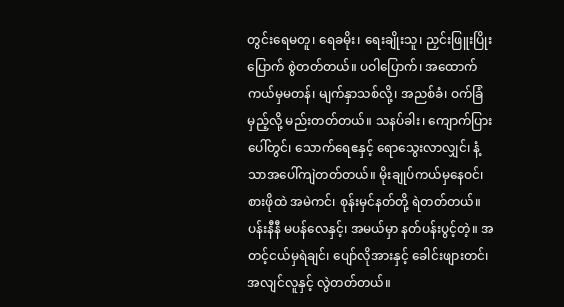တွင်းရေမတူ၊ ရေခမိုး၊ ရေးချိုးသူ၊ ညှင်းဖြူးပြိုးပြောက် စွဲတတ်တယ်။ ပဝါပြောက်၊ အထောက်ကယ်မှမတန်၊ မျက်နှာသစ်လို့၊ အညစ်ခံ၊ ဝက်ခြံမှည့်လို့ မည်းတတ်တယ်။ သနပ်ခါး၊ ကျောက်ပြားပေါ်တွင်၊ သောက်ရေဧနှင့် ရောသွေးလာလျှင်၊ နံ့သာအပေါ်ကျဲတတ်တယ်။ မိုးချုပ်ကယ်မှနေဝင်၊ စားဖိုထဲ အမဲကင်၊ စုန်းမှင်နတ်တို့ ရဲတတ်တယ်။ ပန်းနီနီ မပန်လေနှင့်၊ အမယ်မှာ နတ်ပန်းပွင့်တဲ့။ အတင့်ငယ်မှရဲချင်၊ ပျော်လိုအားနှင့် ခေါင်းဖျားတင်၊ အလျင်လူနှင့် လွဲတတ်တယ်။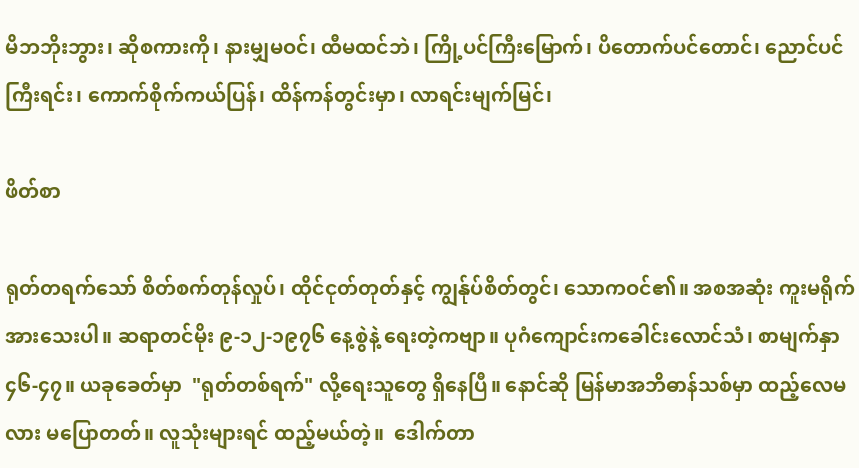မိဘဘိုးဘွား၊ ဆိုစကားကို၊ နားမျှမဝင်၊ ထီမထင်ဘဲ၊ ကြို့ပင်ကြီးမြောက်၊ ပိတောက်ပင်တောင်၊ ညောင်ပင်ကြီးရင်း၊ ကောက်စိုက်ကယ်ပြန်၊ ထိန်ကန်တွင်းမှာ၊ လာရင်းမျက်မြင်၊

ဖိတ်စာ

ရုတ်တရက်သော် စိတ်စက်တုန်လှုပ်၊ ထိုင်ငုတ်တုတ်နှင့် ကျွန်ုပ်စိတ်တွင်၊ သောကဝင်၏။ အစအဆုံး ကူးမရိုက်အားသေးပါ။ ဆရာတင်မိုး ၉-၁၂-၁၉၇၆ နေ့စွဲနဲ့ ရေးတဲ့ကဗျာ။ ပုဂံကျောင်းကခေါင်းလောင်သံ၊ စာမျက်နှာ ၄၆-၄၇။ ယခုခေတ်မှာ  "ရုတ်တစ်ရက်" လို့ရေးသူတွေ ရှိနေပြီ။ နောင်ဆို မြန်မာအဘိဓာန်သစ်မှာ ထည့်လေမလား မပြောတတ်။ လူသုံးများရင် ထည့်မယ်တဲ့။  ဒေါက်တာ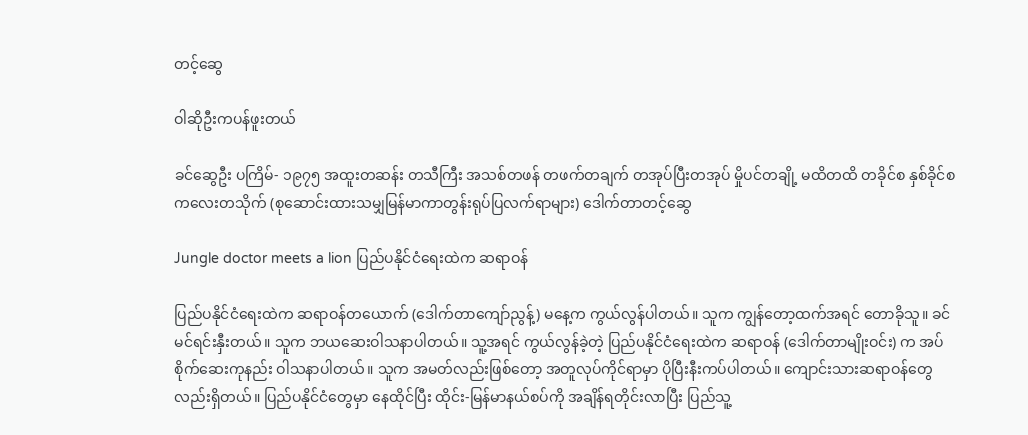တင့်ဆွေ

ဝါဆိုဦးကပန်ဖူးတယ်

ခင်ဆွေဦး ပကြိမ်- ၁၉၇၅ အထူးတဆန်း တသီကြီး အသစ်တဖန် တဖက်တချက် တအုပ်ပြီးတအုပ် မှိုပင်တချို့ မထိတထိ တခိုင်စ နှစ်ခိုင်စ ကလေးတသိုက် (စုဆောင်းထားသမျှမြန်မာကာတွန်းရုပ်ပြလက်ရာများ) ဒေါက်တာတင့်ဆွေ

Jungle doctor meets a lion ပြည်ပနိုင်ငံရေးထဲက ဆရာဝန်

ပြည်ပနိုင်ငံရေးထဲက ဆရာဝန်တယောက် (ဒေါက်တာကျော်ညွန့်) မနေ့က ကွယ်လွန်ပါတယ်။ သူက ကျွန်တော့ထက်အရင် တောခိုသူ။ ခင်မင်ရင်းနှီးတယ်။ သူက ဘယဆေးဝါသနာပါတယ်။ သူ့အရင် ကွယ်လွန်ခဲ့တဲ့ ပြည်ပနိုင်ငံရေးထဲက ဆရာဝန် (ဒေါက်တာမျိုးဝင်း) က အပ်စိုက်ဆေးကုနည်း ဝါသနာပါတယ်။ သူက အမတ်လည်းဖြစ်တော့ အတူလုပ်ကိုင်ရာမှာ ပိုပြီးနီးကပ်ပါတယ်။ ကျောင်းသားဆရာဝန်တွေလည်းရှိတယ်။ ပြည်ပနိုင်ငံတွေမှာ နေထိုင်ပြီး ထိုင်း-မြန်မာနယ်စပ်ကို အချိန်ရတိုင်းလာပြီး ပြည်သူ့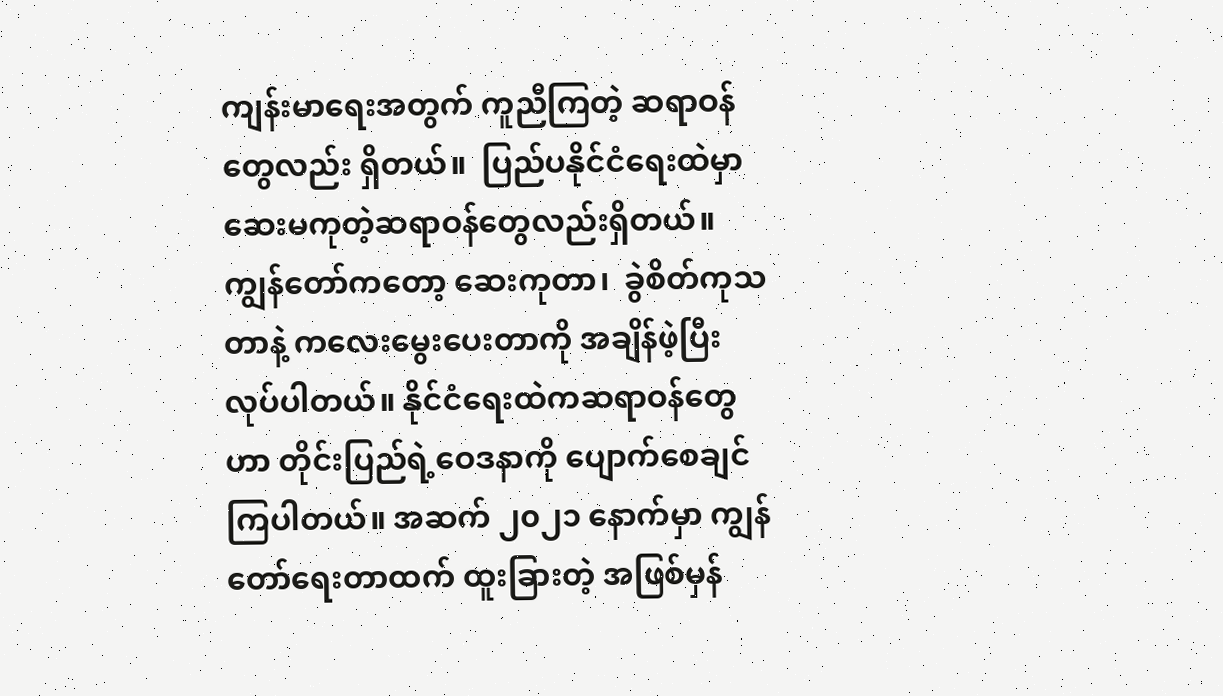ကျန်းမာရေးအတွက် ကူညီကြတဲ့ ဆရာဝန်တွေလည်း ရှိတယ်။  ပြည်ပနိုင်ငံရေးထဲမှာ ဆေးမကုတဲ့ဆရာဝန်တွေလည်းရှိတယ်။ ကျွန်တော်ကတော့ ဆေးကုတာ၊  ခွဲစိတ်ကုသတာနဲ့ ကလေးမွေးပေးတာကို အချိန်ဖဲ့ပြီး လုပ်ပါတယ်။ နိုင်ငံရေးထဲကဆရာဝန်တွေဟာ တိုင်းပြည်ရဲ့ဝေဒနာကို ပျောက်စေချင်ကြပါတယ်။ အဆက် ၂၀၂၁ နောက်မှာ ကျွန်တော်ရေးတာထက် ထူးခြားတဲ့ အဖြစ်မှန်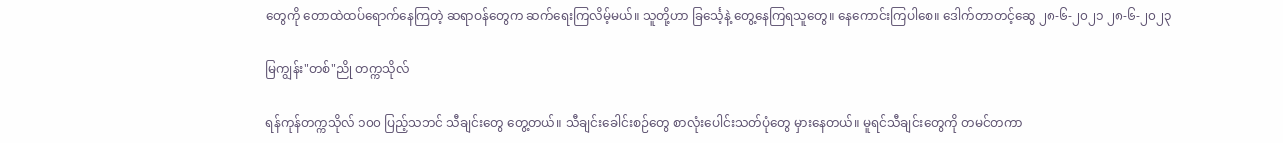တွေကို တောထဲထပ်ရောက်နေကြတဲ့ ဆရာဝန်တွေက ဆက်ရေးကြလိမ့်မယ်။ သူတို့ဟာ ခြင်္သေ့နဲ့ တွေ့နေကြရသူတွေ။ နေကောင်းကြပါစေ။ ဒေါက်တာတင့်ဆွေ ၂၈-၆-၂၀၂၁ ၂၈-၆-၂၀၂၃

မြကျွန်း"တစ်"ညို တက္ကသိုလ်

ရန်ကုန်တက္ကသိုလ် ၁၀၀ ပြည့်သဘင် သီချင်းတွေ တွေ့တယ်။ သီချင်းခေါင်းစဉ်တွေ စာလုံးပေါင်းသတ်ပုံတွေ မှားနေတယ်။ မူရင်သီချင်းတွေကို တမင်တကာ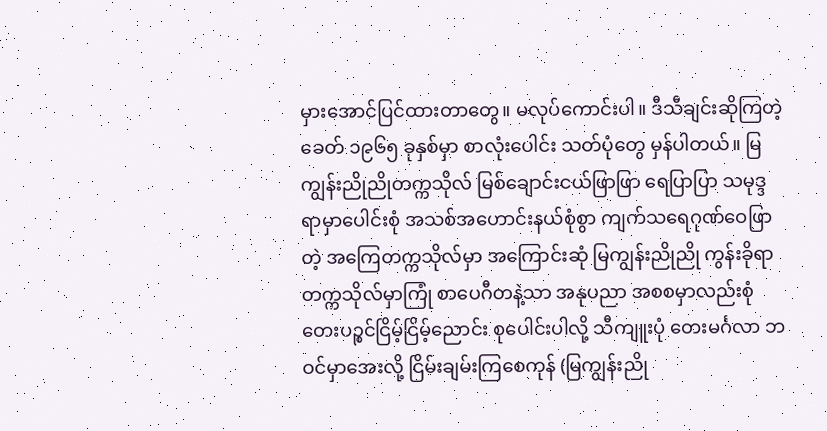မှားအောင်ပြင်ထားတာတွေ။ မလုပ်ကောင်းပါ။ ဒီသီချင်းဆိုကြတဲ့ခေတ် ၁၉၆၅ ခုနှစ်မှာ စာလုံးပေါင်း သတ်ပုံတွေ မှန်ပါတယ်။ မြကျွန်းညိုညိုတက္ကသိုလ် မြစ်ချောင်းငယ်ဖြာဖြာ ရေပြာပြာ သမုဒ္ဒရာမှာပေါင်းစုံ အသစ်အဟောင်းနယ်စုံစွာ ကျက်သရေဂုဏ်ဝေဖြာတဲ့ အကြေတက္ကသိုလ်မှာ အကြောင်းဆုံ မြကျွန်းညိုညို ကွန်းခိုရာတက္ကသိုလ်မှာကြုံ စာပေဂီတနဲ့သာ အနုပညာ အစစမှာလည်းစုံ တေးပဉ္စင်ငြိမ့်ငြိမ့်ညောင်း စုပေါင်းပါလို့ သီကျူးပုံ တေးမင်္ဂလာ ဘဝင်မှာအေးလို့ ငြိမ်းချမ်းကြစေကုန် (မြကျွန်းညို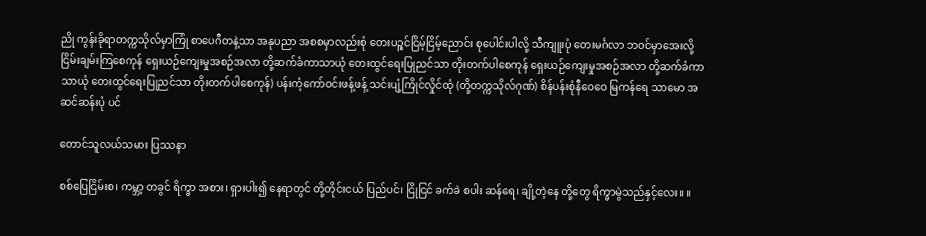ညို ကွန်းခိုရာတက္ကသိုလ်မှာကြုံ စာပေဂီတနဲ့သာ အနုပညာ အစစမှာလည်းစုံ တေးပဉ္စင်ငြိမ့်ငြိမ့်ညောင်း စုပေါင်းပါလို့ သီကျူးပုံ တေးမင်္ဂလာ ဘဝင်မှာအေးလို့ ငြိမ်းချမ်းကြစေကုန် ရှေးယဉ်ကျေးမှုအစဉ်အလာ တို့ဆက်ခံကာသာယုံ တေးထွင်ရေးပြုညင်သာ တိုးတက်ပါစေကုန် ရှေးယဉ်ကျေးမှုအစဉ်အလာ တို့ဆက်ခံကာသာယုံ တေးထွင်ရေးပြုညင်သာ တိုးတက်ပါစေကုန်) ပန်းကံ့ကော်ဝင်းဖန့်ဖန့် သင်းပျံ့ကြိုင်လှိုင်ထုံ (တို့တက္ကသိုလ်ဂုဏ်) စိန်ပန်းစုံနီဝေဝေ မြကန်ရေ သာမော အဆင်ဆန်းပုံ ပင်

တောင်သူလယ်သမား ပြဿနာ

စစ်ပြေငြိမ်းစ၊ ကမ္ဘာ့ တခွင် ရိက္ခာ အစား၊ ရှားပါး၍ နေရာတွင် တို့တိုင်းငယ် ပြည်ပင်၊ ငြိုငြင် ခက်ခဲ စပါး ဆန်ရေ၊ ချို့တဲ့နေ တို့တွေ ရိက္ခာမွဲသည်နှင့်လေး။ ။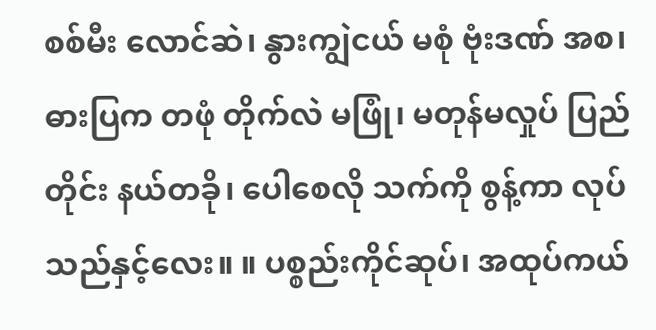စစ်မီး လောင်ဆဲ၊ နွားကျွဲငယ် မစုံ ဗုံးဒဏ် အစ၊ ဓားပြက တဖုံ တိုက်လဲ မဖြုံ၊ မတုန်မလှုပ် ပြည် တိုင်း နယ်တခို၊ ပေါစေလို သက်ကို စွန့်ကာ လုပ်သည်နှင့်လေး။ ။ ပစ္စည်းကိုင်ဆုပ်၊ အထုပ်ကယ်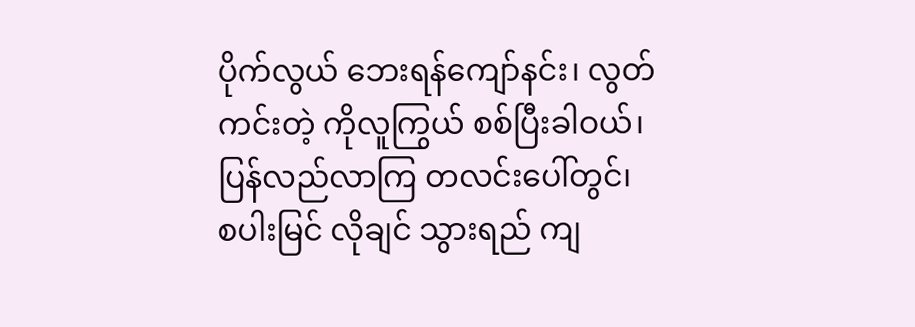ပိုက်လွယ် ဘေးရန်ကျော်နင်း၊ လွတ်ကင်းတဲ့ ကိုလူကြွယ် စစ်ပြီးခါဝယ်၊ ပြန်လည်လာကြ တလင်းပေါ်တွင်၊ စပါးမြင် လိုချင် သွားရည် ကျ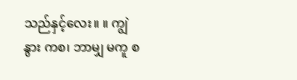သည်နှင့်လေး။ ။ ကျွဲနွား ကစ၊ ဘာမျှ မကူ စ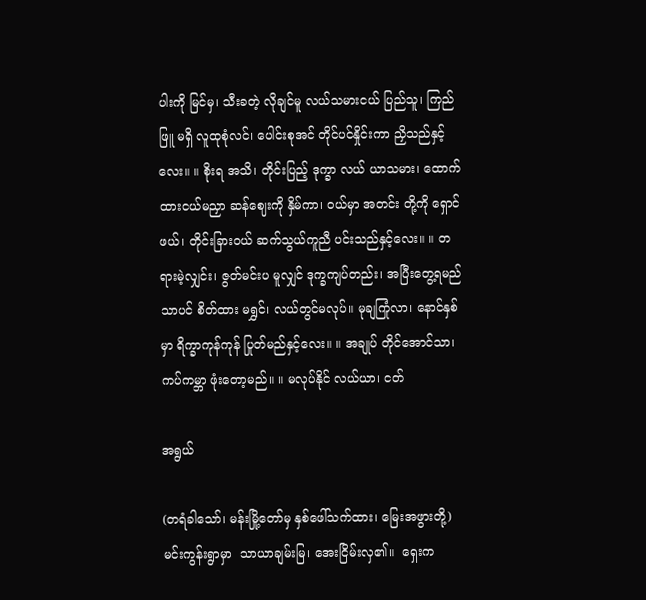ပါးကို မြင်မှ၊ သီးခတဲ့ လိုချင်မူ လယ်သမားငယ် ပြည်သူ၊ ကြည်ဖြူ မရှိ လူထုစုံလင်၊ ပေါင်းစုအင် တိုင်ပင်နှိုင်းကာ ညှိသည်နှင့်လေး။ ။ စိုးရ အသိ၊ တိုင်းပြည့် ဒုက္ခာ လယ် ယာသမား၊ ထောက်ထားငယ်မညှာ ဆန်ဈေးကို နှိမ်ကာ၊ ဝယ်မှာ အတင်း တို့ကို ရှောင်ဖယ်၊ တိုင်းခြားဝယ် ဆက်သွယ်ကူညီ ပင်းသည်နှင့်လေး။ ။ တရားမဲ့လျှင်း၊ ဇွတ်မင်းပ မူလျှင် ဒုက္ခကျပ်တည်း၊ အပြီးတွေ့ရမည်သာပင် စိတ်ထား မရွှင်၊ လယ်တွင်မလုပ်။ မုချကြုံလာ၊ နောင်နှစ်မှာ ရိက္ခာကုန်ကုန် ပြုတ်မည်နှင့်လေး။ ။ အချုပ် တိုင်အောင်သာ၊ ကပ်ကမ္ဘာ ဖုံးတော့မည်။ ။ မလုပ်နိုင် လယ်ယာ၊ ငတ်

အရွယ်

(တရံခါသော်၊ မန်းမြို့တော်မှ နှစ်ဖေါ်သက်ထား၊ မြေးအဖွားတို့) မင်းကွန်းရွာမှာ  သာယာချမ်းမြ၊ အေးငြိမ်းလှ၏။  ရှေးက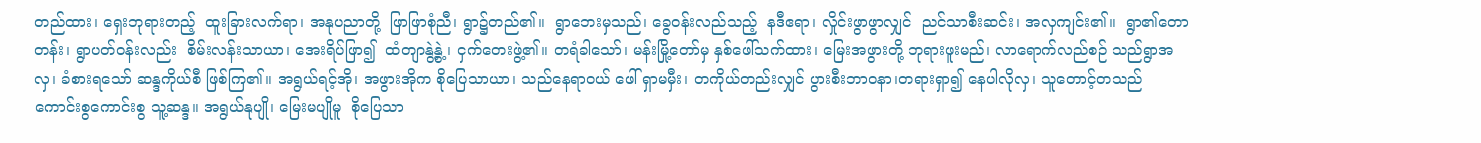တည်ထား၊ ရှေးဘုရားတည့်  ထူးခြားလက်ရာ၊ အနုပညာတို့  ဖြာဖြာစုံညီ၊ ရွာ၌တည်၏။  ရွာဘေးမှသည်၊ ခွေဝန်းလည်သည့်  နဒီဧရာ၊ လှိုင်းဖွာဖွာလျှင်  ညင်သာစီးဆင်း၊ အလှကျင်း၏။  ရွာ၏တောတန်း၊ ရွာပတ်ဝန်းလည်း  စိမ်းလန်းသာယာ၊ အေးရိပ်ဖြာ၍  ထံတျာနွဲ့နွဲ့ ၊ ငှက်တေးဖွဲ့၏။ တရံခါသော်၊ မန်းမြို့တော်မှ နှစ်ဖေါ်သက်ထား၊ မြေးအဖွားတို့ ဘုရားဖူးမည်၊ လာရောက်လည်စဉ် သည်ရွာအလှ၊ ခံစားရသော် ဆန္ဒကိုယ်စီ ဖြစ်ကြ၏။ အရွယ်ရင့်အို၊ အဖွားအိုက စိုပြေသာယာ၊ သည်နေရာဝယ် ဖေါ် ရှာမမှီး၊ တကိုယ်တည်းလျှင် ပွားစီးဘာဝနာ၊တရားရှာ၍ နေပါလိုလှ၊ သူတောင့်တသည် ကောင်းစွကောင်းစွ သူ့ဆန္ဒ။ အရွယ်နုပျို၊ မြေးမပျိုမူ  စိုပြေသာ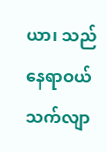ယာ၊ သည်နေရာဝယ် သက်လျာ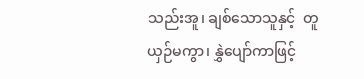သည်းအူ၊ ချစ်သောသူနှင့်  တူယှဉ်မကွာ၊ နွှဲပျော်ကာဖြင့်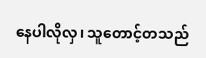နေပါလိုလှ၊ သူတောင့်တသည်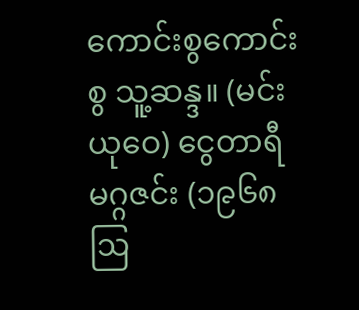ကောင်းစွကောင်းစွ သူ့ဆန္ဒ။ (မင်းယုဝေ) ငွေတာရီမဂ္ဂဇင်း (၁၉၆၈ ဩ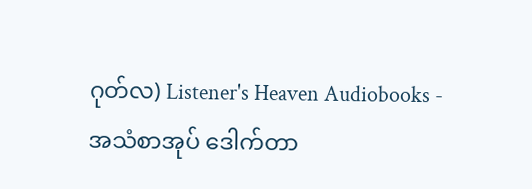ဂုတ်လ) Listener's Heaven Audiobooks - အသံစာအုပ် ဒေါက်တာ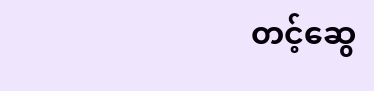တင့်ဆွေ